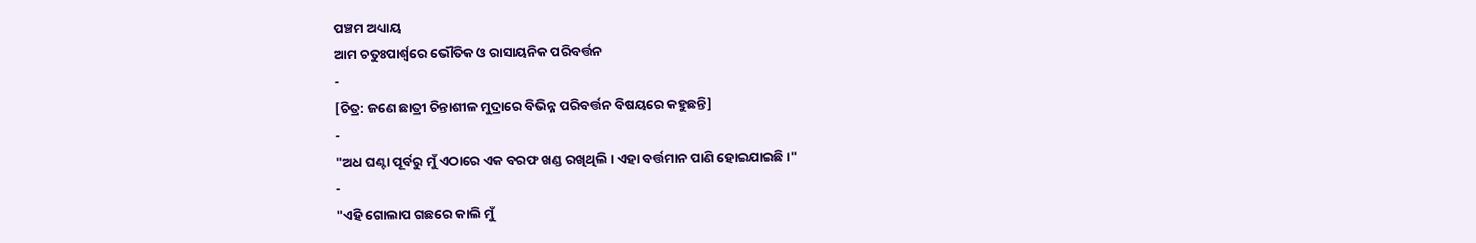ପଞ୍ଚମ ଅଧ୍ୟାୟ
ଆମ ଚତୁଃପାର୍ଶ୍ବରେ ଭୌତିକ ଓ ରାସାୟନିକ ପରିବର୍ତ୍ତନ
-
[ଚିତ୍ର: ଜଣେ ଛାତ୍ରୀ ଚିନ୍ତାଶୀଳ ମୁଦ୍ରାରେ ବିଭିନ୍ନ ପରିବର୍ତ୍ତନ ବିଷୟରେ କହୁଛନ୍ତି]
-
"ଅଧ ଘଣ୍ଟା ପୂର୍ବରୁ ମୁଁ ଏଠାରେ ଏକ ବରଫ ଖଣ୍ଡ ରଖିଥିଲି । ଏହା ବର୍ତ୍ତମାନ ପାଣି ହୋଇଯାଇଛି ।"
-
"ଏହି ଗୋଲାପ ଗଛରେ କାଲି ମୁଁ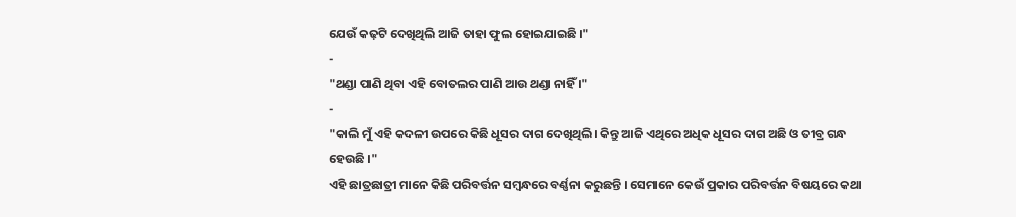ଯେଉଁ କଢ଼ଟି ଦେଖିଥିଲି ଆଜି ତାହା ଫୁଲ ହୋଇଯାଇଛି ।"
-
"ଥଣ୍ଡା ପାଣି ଥିବା ଏହି ବୋତଲର ପାଣି ଆଉ ଥଣ୍ଡା ନାହିଁ ।"
-
"କାଲି ମୁଁ ଏହି କଦଳୀ ଉପରେ କିଛି ଧୂସର ଦାଗ ଦେଖିଥିଲି। କିନ୍ତୁ ଆଜି ଏଥିରେ ଅଧିକ ଧୂସର ଦାଗ ଅଛି ଓ ତୀବ୍ର ଗନ୍ଧ ହେଉଛି ।"
ଏହି ଛାତ୍ରଛାତ୍ରୀ ମାନେ କିଛି ପରିବର୍ତ୍ତନ ସମ୍ବନ୍ଧରେ ବର୍ଣ୍ଣନା କରୁଛନ୍ତି । ସେମାନେ କେଉଁ ପ୍ରକାର ପରିବର୍ତ୍ତନ ବିଷୟରେ କଥା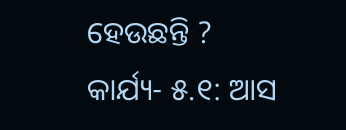ହେଉଛନ୍ତି ?
କାର୍ଯ୍ୟ- ୫.୧: ଆସ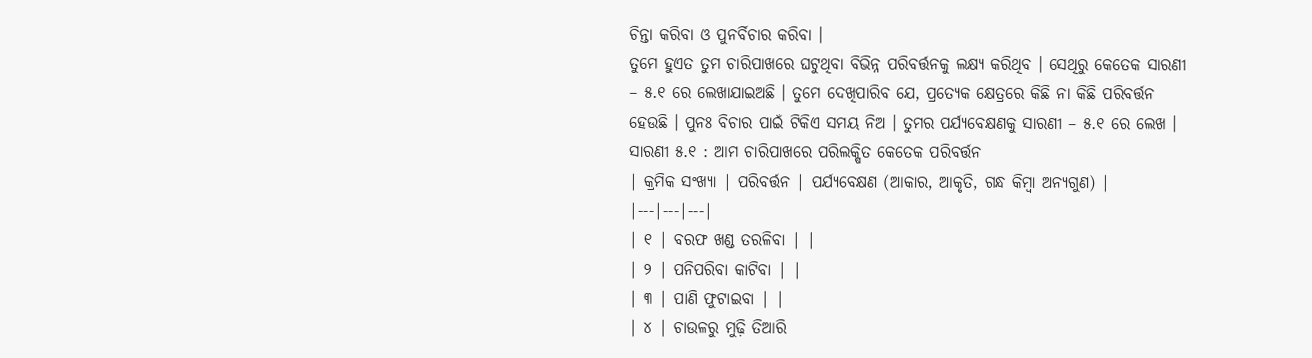ଚିନ୍ତା କରିବା ଓ ପୁନର୍ବିଚାର କରିବା ।
ତୁମେ ହୁଏତ ତୁମ ଚାରିପାଖରେ ଘଟୁଥିବା ବିଭିନ୍ନ ପରିବର୍ତ୍ତନକୁ ଲକ୍ଷ୍ୟ କରିଥିବ । ସେଥିରୁ କେତେକ ସାରଣୀ – ୫.୧ ରେ ଲେଖାଯାଇଅଛି । ତୁମେ ଦେଖିପାରିବ ଯେ, ପ୍ରତ୍ୟେକ କ୍ଷେତ୍ରରେ କିଛି ନା କିଛି ପରିବର୍ତ୍ତନ ହେଉଛି । ପୁନଃ ବିଚାର ପାଇଁ ଟିକିଏ ସମୟ ନିଅ । ତୁମର ପର୍ଯ୍ୟବେକ୍ଷଣକୁ ସାରଣୀ – ୫.୧ ରେ ଲେଖ ।
ସାରଣୀ ୫.୧ : ଆମ ଚାରିପାଖରେ ପରିଲକ୍ଷିତ କେତେକ ପରିବର୍ତ୍ତନ
| କ୍ରମିକ ସଂଖ୍ୟା | ପରିବର୍ତ୍ତନ | ପର୍ଯ୍ୟବେକ୍ଷଣ (ଆକାର, ଆକୃତି, ଗନ୍ଧ କିମ୍ବା ଅନ୍ୟଗୁଣ) |
|---|---|---|
| ୧ | ବରଫ ଖଣ୍ଡ ତରଳିବା | |
| ୨ | ପନିପରିବା କାଟିବା | |
| ୩ | ପାଣି ଫୁଟାଇବା | |
| ୪ | ଚାଉଳରୁ ମୁଢ଼ି ତିଆରି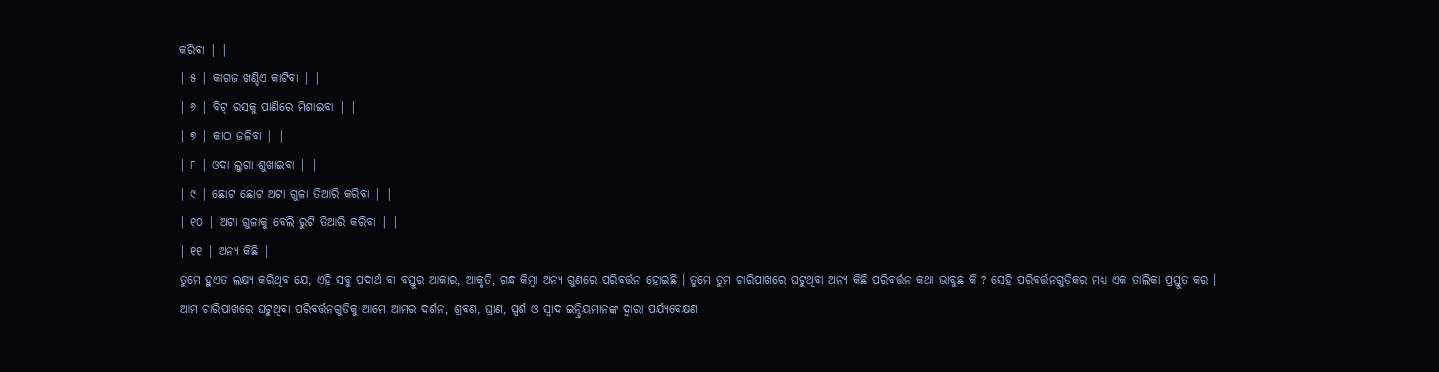କରିବା | |
| ୫ | କାଗଜ ଖଣ୍ଡିଏ କାଟିବା | |
| ୬ | ବିଟ୍ ରସକୁ ପାଣିରେ ମିଶାଇବା | |
| ୭ | କାଠ ଜଳିବା | |
| ୮ | ଓଦା ଲୁଗା ଶୁଖାଇବା | |
| ୯ | ଛୋଟ ଛୋଟ ଅଟା ଗୁଳା ତିଆରି କରିବା | |
| ୧୦ | ଅଟା ଗୁଳାକୁ ବେଲି ରୁଟି ତିଆରି କରିବା | |
| ୧୧ | ଅନ୍ୟ କିଛି |
ତୁମେ ହୁଏତ ଲକ୍ଷ୍ୟ କରିଥିବ ଯେ, ଏହି ସବୁ ପଦାର୍ଥ ବା ବସ୍ତୁର ଆକାର, ଆକୃତି, ଗନ୍ଧ କିମ୍ବା ଅନ୍ୟ ଗୁଣରେ ପରିବର୍ତ୍ତନ ହୋଇଛି । ତୁମେ ତୁମ ଚାରିପାଖରେ ଘଟୁଥିବା ଅନ୍ୟ କିଛି ପରିବର୍ତ୍ତନ କଥା ଭାବୁଛ କି ? ସେହି ପରିବର୍ତ୍ତନଗୁଡ଼ିକର ମଧ୍ୟ ଏକ ତାଲିକା ପ୍ରସ୍ତୁତ କର ।
ଆମ ଚାରିପାଖରେ ଘଟୁଥିବା ପରିବର୍ତ୍ତନଗୁଡିକୁ ଆମେ ଆମର ଦର୍ଶନ, ଶ୍ରବଣ, ଘ୍ରାଣ, ସ୍ପର୍ଶ ଓ ସ୍ବାଦ ଇନ୍ଦ୍ରିୟମାନଙ୍କ ଦ୍ୱାରା ପର୍ଯ୍ୟବେକ୍ଷଣ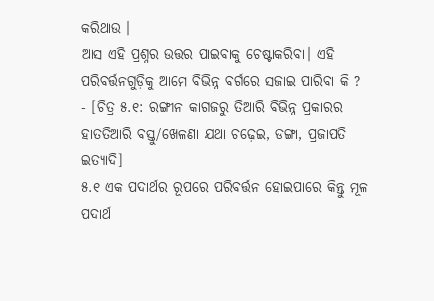କରିଥାଉ ।
ଆସ ଏହି ପ୍ରଶ୍ନର ଉତ୍ତର ପାଇବାକୁ ଚେଷ୍ଟାକରିବା। ଏହି ପରିବର୍ତ୍ତନଗୁଡ଼ିକୁ ଆମେ ବିଭିନ୍ନ ବର୍ଗରେ ସଜାଇ ପାରିବା କି ?
- [ଚିତ୍ର ୫.୧: ରଙ୍ଗୀନ କାଗଜରୁ ତିଆରି ବିଭିନ୍ନ ପ୍ରକାରର ହାତତିଆରି ବସ୍ତୁ/ଖେଳଣା ଯଥା ଚଢ଼େଇ, ଡଙ୍ଗା, ପ୍ରଜାପତି ଇତ୍ୟାଦି]
୫.୧ ଏକ ପଦାର୍ଥର ରୂପରେ ପରିବର୍ତ୍ତନ ହୋଇପାରେ କିନ୍ତୁ ମୂଳ ପଦାର୍ଥ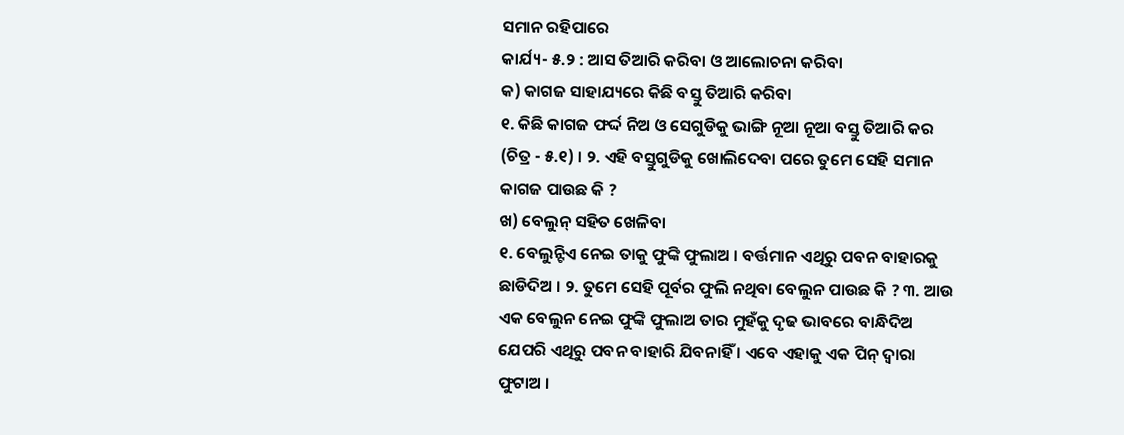ସମାନ ରହିପାରେ
କାର୍ଯ୍ୟ- ୫.୨ : ଆସ ତିଆରି କରିବା ଓ ଆଲୋଚନା କରିବା
କ) କାଗଜ ସାହାଯ୍ୟରେ କିଛି ବସ୍ତୁ ତିଆରି କରିବା
୧. କିଛି କାଗଜ ଫର୍ଦ୍ଦ ନିଅ ଓ ସେଗୁଡିକୁ ଭାଙ୍ଗି ନୂଆ ନୂଆ ବସ୍ତୁ ତିଆରି କର (ଚିତ୍ର - ୫.୧) । ୨. ଏହି ବସ୍ତୁଗୁଡିକୁ ଖୋଲିଦେବା ପରେ ତୁମେ ସେହି ସମାନ କାଗଜ ପାଉଛ କି ?
ଖ) ବେଲୁନ୍ ସହିତ ଖେଳିବା
୧. ବେଲୁନ୍ଟିଏ ନେଇ ତାକୁ ଫୁଙ୍କି ଫୁଲାଅ । ବର୍ତ୍ତମାନ ଏଥିରୁ ପବନ ବାହାରକୁ ଛାଡିଦିଅ । ୨. ତୁମେ ସେହି ପୂର୍ବର ଫୁଲି ନଥିବା ବେଲୁନ ପାଉଛ କି ? ୩. ଆଉ ଏକ ବେଲୁନ ନେଇ ଫୁଙ୍କି ଫୁଲାଅ ତାର ମୁହଁକୁ ଦୃଢ ଭାବରେ ବାନ୍ଧିଦିଅ ଯେପରି ଏଥିରୁ ପବନ ବାହାରି ଯିବନାହିଁ । ଏବେ ଏହାକୁ ଏକ ପିନ୍ ଦ୍ୱାରା ଫୁଟାଅ ।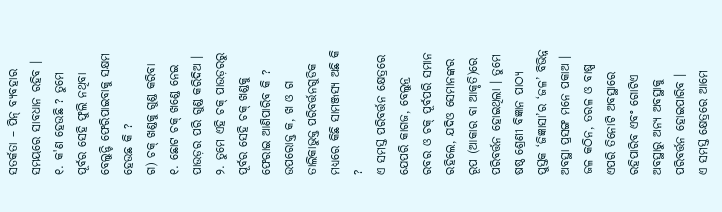ସତର୍କତା – ପିନ୍ ବ୍ୟବହାର ସମୟରେ ସାବଧାନ ରହିବ । ୧. କ'ଣ ହେଉଛି ? ତୁମେ ପୂର୍ବର ସେହି ଫୁଲି ନଥିବା ବେଲୁନ୍ଟି ଫେରିପାଇବାକୁ ସକ୍ଷମ ହେଉଛ କି ?
ଗ) ଚକ୍ ଖଣ୍ଡକୁ ଗୁଣ୍ଡ କରିବା
୧. ଛୋଟ ଚକ୍ ଖଣ୍ଡେ ନେଇ ପାଉଡ଼ର ପରି ଗୁଣ୍ଡ କରିଦିଅ । ୨. ତୁମେ ଏହି ଚକ୍ ପାଉଡ଼ରରୁ ପୂର୍ବର ସେହି ଚକ୍ ଖଣ୍ଡକୁ ଫେରାଇ ଆଣିପାରିବ କି ?
ଉପରୋକ୍ତ କ, ଖ ଓ ଗ ତାଲିକାଭୁକ୍ତ ପରିବର୍ତ୍ତନଗୁଡିକ ମଧ୍ୟରେ କିଛି ସାମଞ୍ଜସ୍ୟ ଅଛି କି ?
ଏ ସମସ୍ତ ପରିବର୍ତ୍ତନ କ୍ଷେତ୍ରରେ ଯେପରି କାଗଜ, ବେଲୁନ୍ର ରବର ଓ ଚକ୍ ପୂର୍ବପରି ସମାନ ରହିଲେ, ଯଦିଓ ସେମାନଙ୍କର ରୂପ (ଆକାର ବା ଆକୃତି)ରେ ପରିବର୍ତ୍ତନ ହୋଇଥିଲା । ତୁମେ ଷଷ୍ଠ ଶ୍ରେଣୀ ବିଜ୍ଞାନ ପାଠ୍ୟ ପୁସ୍ତକ ‘ଜିଜ୍ଞାସା’ର ‘ଜଳ’ ବିଭିନ୍ନ ଅବସ୍ଥା ପ୍ରସଙ୍ଗ ମନେ ପକାଅ । ଜଳ କଠିନ, ତରଳ ଓ ବାଷ୍ପ ଏପରି ତିନୋଟି ଅବସ୍ଥାରେ ରହିପାରିବ ଏବଂ ଗୋଟିଏ ଅବସ୍ଥାରୁ ଅନ୍ୟ ଅବସ୍ଥାକୁ ପରିବର୍ତ୍ତନ ହୋଇପାରିବ ।
ଏ ସମସ୍ତ କ୍ଷେତ୍ରରେ ଆମେ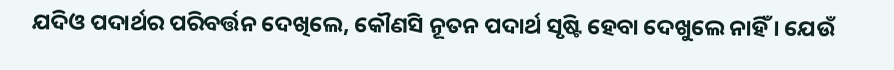ଯଦିଓ ପଦାର୍ଥର ପରିବର୍ତ୍ତନ ଦେଖିଲେ, କୌଣସି ନୂତନ ପଦାର୍ଥ ସୃଷ୍ଟି ହେବା ଦେଖୁଲେ ନାହିଁ । ଯେଉଁ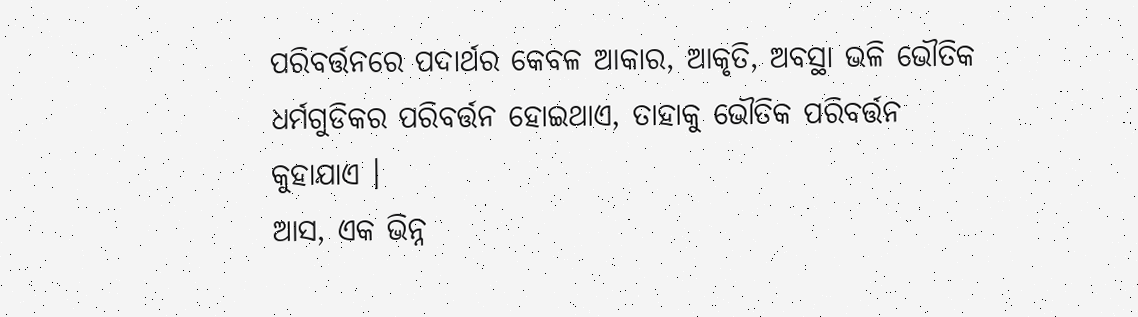ପରିବର୍ତ୍ତନରେ ପଦାର୍ଥର କେବଳ ଆକାର, ଆକୃତି, ଅବସ୍ଥା ଭଳି ଭୌତିକ ଧର୍ମଗୁଡିକର ପରିବର୍ତ୍ତନ ହୋଇଥାଏ, ତାହାକୁ ଭୌତିକ ପରିବର୍ତ୍ତନ କୁହାଯାଏ ।
ଆସ, ଏକ ଭିନ୍ନ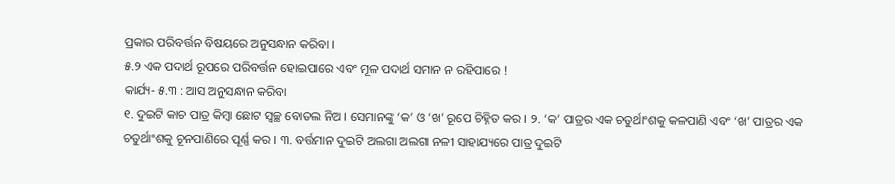ପ୍ରକାର ପରିବର୍ତ୍ତନ ବିଷୟରେ ଅନୁସନ୍ଧାନ କରିବା ।
୫.୨ ଏକ ପଦାର୍ଥ ରୂପରେ ପରିବର୍ତ୍ତନ ହୋଇପାରେ ଏବଂ ମୂଳ ପଦାର୍ଥ ସମାନ ନ ରହିପାରେ !
କାର୍ଯ୍ୟ- ୫.୩ : ଆସ ଅନୁସନ୍ଧାନ କରିବା
୧. ଦୁଇଟି କାଚ ପାତ୍ର କିମ୍ବା ଛୋଟ ସ୍ଵଚ୍ଛ ବୋତଲ ନିଅ । ସେମାନଙ୍କୁ ‘କ’ ଓ ‘ଖ’ ରୂପେ ଚିହ୍ନିତ କର । ୨. ‘କ’ ପାତ୍ରର ଏକ ଚତୁର୍ଥାଂଶକୁ କଳପାଣି ଏବଂ ‘ଖ’ ପାତ୍ରର ଏକ ଚତୁର୍ଥାଂଶକୁ ଚୂନପାଣିରେ ପୂର୍ଣ୍ଣ କର । ୩. ବର୍ତ୍ତମାନ ଦୁଇଟି ଅଲଗା ଅଲଗା ନଳୀ ସାହାଯ୍ୟରେ ପାତ୍ର ଦୁଇଟି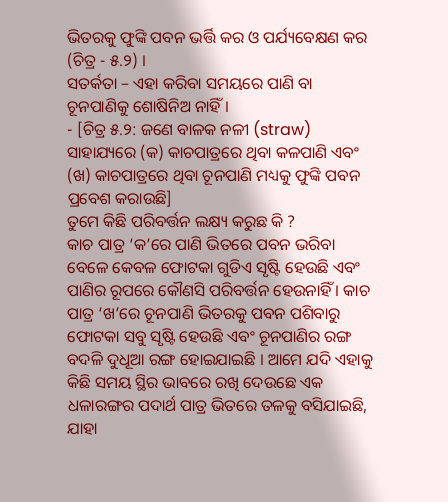ଭିତରକୁ ଫୁଙ୍କି ପବନ ଭର୍ତ୍ତି କର ଓ ପର୍ଯ୍ୟବେକ୍ଷଣ କର (ଚିତ୍ର - ୫.୨) ।
ସତର୍କତା – ଏହା କରିବା ସମୟରେ ପାଣି ବା ଚୂନପାଣିକୁ ଶୋଷିନିଅ ନାହିଁ ।
- [ଚିତ୍ର ୫.୨: ଜଣେ ବାଳକ ନଳୀ (straw) ସାହାଯ୍ୟରେ (କ) କାଚପାତ୍ରରେ ଥିବା କଳପାଣି ଏବଂ (ଖ) କାଚପାତ୍ରରେ ଥିବା ଚୂନପାଣି ମଧ୍ୟକୁ ଫୁଙ୍କି ପବନ ପ୍ରବେଶ କରାଉଛି]
ତୁମେ କିଛି ପରିବର୍ତ୍ତନ ଲକ୍ଷ୍ୟ କରୁଛ କି ?
କାଚ ପାତ୍ର ‘କ’ରେ ପାଣି ଭିତରେ ପବନ ଭରିବା ବେଳେ କେବଳ ଫୋଟକା ଗୁଡିଏ ସୃଷ୍ଟି ହେଉଛି ଏବଂ ପାଣିର ରୂପରେ କୌଣସି ପରିବର୍ତ୍ତନ ହେଉନାହିଁ । କାଚ ପାତ୍ର ‘ଖ’ରେ ଚୂନପାଣି ଭିତରକୁ ପବନ ପଶିବାରୁ ଫୋଟକା ସବୁ ସୃଷ୍ଟି ହେଉଛି ଏବଂ ଚୂନପାଣିର ରଙ୍ଗ ବଦଳି ଦୁଧୂଆ ରଙ୍ଗ ହୋଇଯାଇଛି । ଆମେ ଯଦି ଏହାକୁ କିଛି ସମୟ ସ୍ଥିର ଭାବରେ ରଖି ଦେଉଛେ ଏକ ଧଳାରଙ୍ଗର ପଦାର୍ଥ ପାତ୍ର ଭିତରେ ତଳକୁ ବସିଯାଇଛି, ଯାହା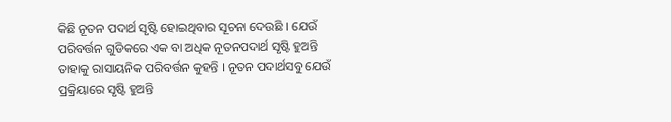କିଛି ନୂତନ ପଦାର୍ଥ ସୃଷ୍ଟି ହୋଇଥିବାର ସୂଚନା ଦେଉଛି । ଯେଉଁ ପରିବର୍ତ୍ତନ ଗୁଡିକରେ ଏକ ବା ଅଧିକ ନୂତନପଦାର୍ଥ ସୃଷ୍ଟି ହୁଅନ୍ତି ତାହାକୁ ରାସାୟନିକ ପରିବର୍ତ୍ତନ କୁହନ୍ତି । ନୂତନ ପଦାର୍ଥସବୁ ଯେଉଁ ପ୍ରକ୍ରିୟାରେ ସୃଷ୍ଟି ହୁଅନ୍ତି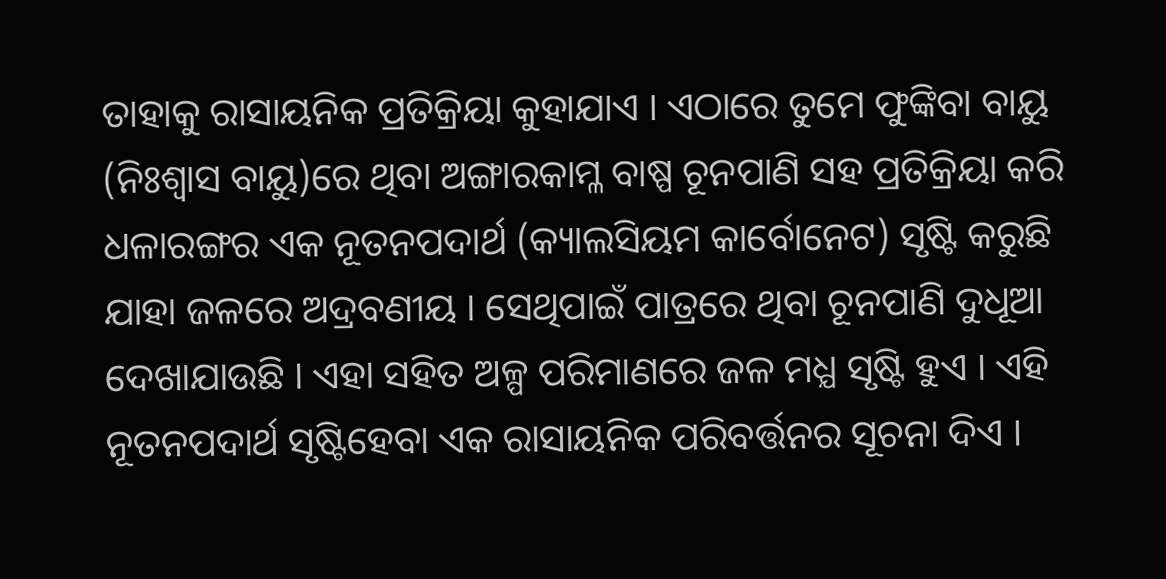ତାହାକୁ ରାସାୟନିକ ପ୍ରତିକ୍ରିୟା କୁହାଯାଏ । ଏଠାରେ ତୁମେ ଫୁଙ୍କିବା ବାୟୁ (ନିଃଶ୍ବାସ ବାୟୁ)ରେ ଥିବା ଅଙ୍ଗାରକାମ୍ଳ ବାଷ୍ପ ଚୂନପାଣି ସହ ପ୍ରତିକ୍ରିୟା କରି ଧଳାରଙ୍ଗର ଏକ ନୂତନପଦାର୍ଥ (କ୍ୟାଲସିୟମ କାର୍ବୋନେଟ) ସୃଷ୍ଟି କରୁଛି ଯାହା ଜଳରେ ଅଦ୍ରବଣୀୟ । ସେଥିପାଇଁ ପାତ୍ରରେ ଥିବା ଚୂନପାଣି ଦୁଧୂଆ ଦେଖାଯାଉଛି । ଏହା ସହିତ ଅଳ୍ପ ପରିମାଣରେ ଜଳ ମଧ୍ଯ ସୃଷ୍ଟି ହୁଏ । ଏହି ନୂତନପଦାର୍ଥ ସୃଷ୍ଟିହେବା ଏକ ରାସାୟନିକ ପରିବର୍ତ୍ତନର ସୂଚନା ଦିଏ ।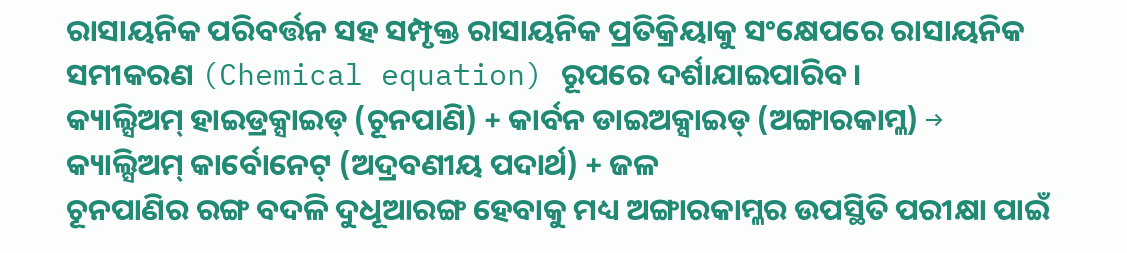ରାସାୟନିକ ପରିବର୍ତ୍ତନ ସହ ସମ୍ପୃକ୍ତ ରାସାୟନିକ ପ୍ରତିକ୍ରିୟାକୁ ସଂକ୍ଷେପରେ ରାସାୟନିକ ସମୀକରଣ (Chemical equation) ରୂପରେ ଦର୍ଶାଯାଇପାରିବ ।
କ୍ୟାଲ୍ସିଅମ୍ ହାଇଡ୍ରକ୍ସାଇଡ୍ (ଚୂନପାଣି) + କାର୍ବନ ଡାଇଅକ୍ସାଇଡ୍ (ଅଙ୍ଗାରକାମ୍ଳ) → କ୍ୟାଲ୍ସିଅମ୍ କାର୍ବୋନେଟ୍ (ଅଦ୍ରବଣୀୟ ପଦାର୍ଥ) + ଜଳ
ଚୂନପାଣିର ରଙ୍ଗ ବଦଳି ଦୁଧୂଆରଙ୍ଗ ହେବାକୁ ମଧ୍ୟ ଅଙ୍ଗାରକାମ୍ଳର ଉପସ୍ଥିତି ପରୀକ୍ଷା ପାଇଁ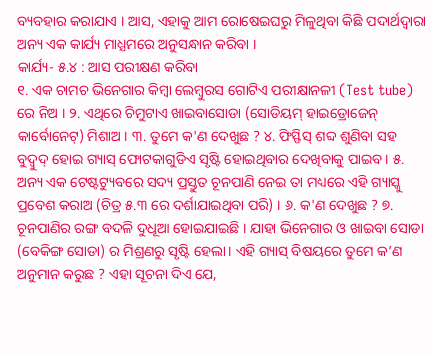ବ୍ୟବହାର କରାଯାଏ । ଆସ, ଏହାକୁ ଆମ ରୋଷେଇଘରୁ ମିଳୁଥିବା କିଛି ପଦାର୍ଥଦ୍ଵାରା ଅନ୍ୟ ଏକ କାର୍ଯ୍ୟ ମାଧ୍ଯମରେ ଅନୁସନ୍ଧାନ କରିବା ।
କାର୍ଯ୍ୟ- ୫.୪ : ଆସ ପରୀକ୍ଷଣ କରିବା
୧. ଏକ ଚାମଚ ଭିନେଗାର କିମ୍ବା ଲେମ୍ବୁରସ ଗୋଟିଏ ପରୀକ୍ଷାନଳୀ (Test tube) ରେ ନିଅ । ୨. ଏଥିରେ ଚିମୁଟାଏ ଖାଇବାସୋଡା (ସୋଡିୟମ୍ ହାଇଡ୍ରୋଜେନ୍ କାର୍ବୋନେଟ୍) ମିଶାଅ । ୩. ତୁମେ କ'ଣ ଦେଖୁଛ ? ୪. ଫିସ୍ଫିସ୍ ଶବ୍ଦ ଶୁଣିବା ସହ ବୁଦ୍ବୁଦ୍ ହୋଇ ଗ୍ୟାସ୍ ଫୋଟକାଗୁଡିଏ ସୃଷ୍ଟି ହୋଇଥିବାର ଦେଖିବାକୁ ପାଇବ । ୫. ଅନ୍ୟ ଏକ ଟେଷ୍ଟଟ୍ୟୁବରେ ସଦ୍ୟ ପ୍ରସ୍ତୁତ ଚୂନପାଣି ନେଇ ତା ମଧ୍ୟରେ ଏହି ଗ୍ୟାସ୍କୁ ପ୍ରବେଶ କରାଅ (ଚିତ୍ର ୫.୩ ରେ ଦର୍ଶାଯାଇଥିବା ପରି) । ୬. କ'ଣ ଦେଖୁଛ ? ୭. ଚୂନପାଣିର ରଙ୍ଗ ବଦଳି ଦୁଧୂଆ ହୋଇଯାଇଛି । ଯାହା ଭିନେଗାର ଓ ଖାଇବା ସୋଡା (ବେକିଙ୍ଗ ସୋଡା) ର ମିଶ୍ରଣରୁ ସୃଷ୍ଟି ହେଲା। ଏହି ଗ୍ୟାସ୍ ବିଷୟରେ ତୁମେ କ’ଣ ଅନୁମାନ କରୁଛ ? ଏହା ସୂଚନା ଦିଏ ଯେ,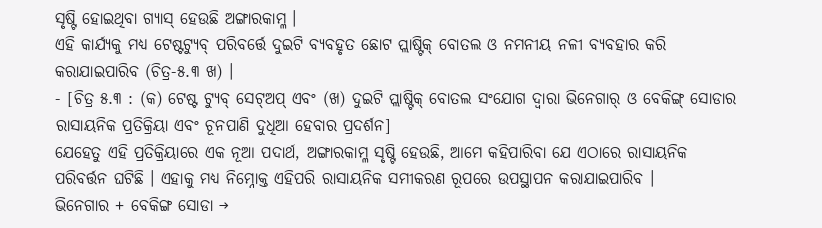ସୃଷ୍ଟି ହୋଇଥିବା ଗ୍ୟାସ୍ ହେଉଛି ଅଙ୍ଗାରକାମ୍ଳ ।
ଏହି କାର୍ଯ୍ୟକୁ ମଧ୍ୟ ଟେଷ୍ଟଟ୍ୟୁବ୍ ପରିବର୍ତ୍ତେ ଦୁଇଟି ବ୍ୟବହୃତ ଛୋଟ ପ୍ଲାଷ୍ଟିକ୍ ବୋତଲ ଓ ନମନୀୟ ନଳୀ ବ୍ୟବହାର କରି କରାଯାଇପାରିବ (ଚିତ୍ର-୫.୩ ଖ) ।
- [ଚିତ୍ର ୫.୩ : (କ) ଟେଷ୍ଟ ଟ୍ୟୁବ୍ ସେଟ୍ଅପ୍ ଏବଂ (ଖ) ଦୁଇଟି ପ୍ଲାଷ୍ଟିକ୍ ବୋତଲ ସଂଯୋଗ ଦ୍ୱାରା ଭିନେଗାର୍ ଓ ବେକିଙ୍ଗ୍ ସୋଡାର ରାସାୟନିକ ପ୍ରତିକ୍ରିୟା ଏବଂ ଚୂନପାଣି ଦୁଧିଆ ହେବାର ପ୍ରଦର୍ଶନ]
ଯେହେତୁ ଏହି ପ୍ରତିକ୍ରିୟାରେ ଏକ ନୂଆ ପଦାର୍ଥ, ଅଙ୍ଗାରକାମ୍ଳ ସୃଷ୍ଟି ହେଉଛି, ଆମେ କହିପାରିବା ଯେ ଏଠାରେ ରାସାୟନିକ ପରିବର୍ତ୍ତନ ଘଟିଛି । ଏହାକୁ ମଧ୍ୟ ନିମ୍ନୋକ୍ତ ଏହିପରି ରାସାୟନିକ ସମୀକରଣ ରୂପରେ ଉପସ୍ଥାପନ କରାଯାଇପାରିବ ।
ଭିନେଗାର + ବେକିଙ୍ଗ ସୋଡା →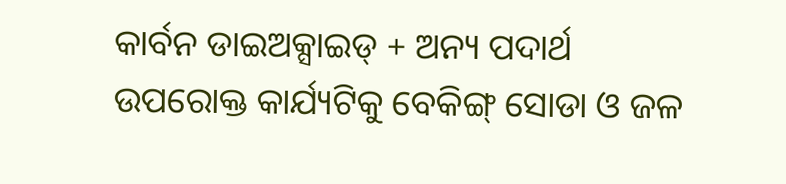କାର୍ବନ ଡାଇଅକ୍ସାଇଡ୍ + ଅନ୍ୟ ପଦାର୍ଥ
ଉପରୋକ୍ତ କାର୍ଯ୍ୟଟିକୁ ବେକିଙ୍ଗ୍ ସୋଡା ଓ ଜଳ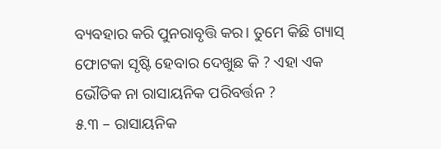ବ୍ୟବହାର କରି ପୁନରାବୃତ୍ତି କର। ତୁମେ କିଛି ଗ୍ୟାସ୍ ଫୋଟକା ସୃଷ୍ଟି ହେବାର ଦେଖୁଛ କି ? ଏହା ଏକ ଭୌତିକ ନା ରାସାୟନିକ ପରିବର୍ତ୍ତନ ?
୫.୩ – ରାସାୟନିକ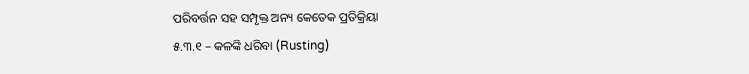ପରିବର୍ତ୍ତନ ସହ ସମ୍ପୃକ୍ତ ଅନ୍ୟ କେତେକ ପ୍ରତିକ୍ରିୟା
୫.୩.୧ – କଳଙ୍କି ଧରିବା (Rusting)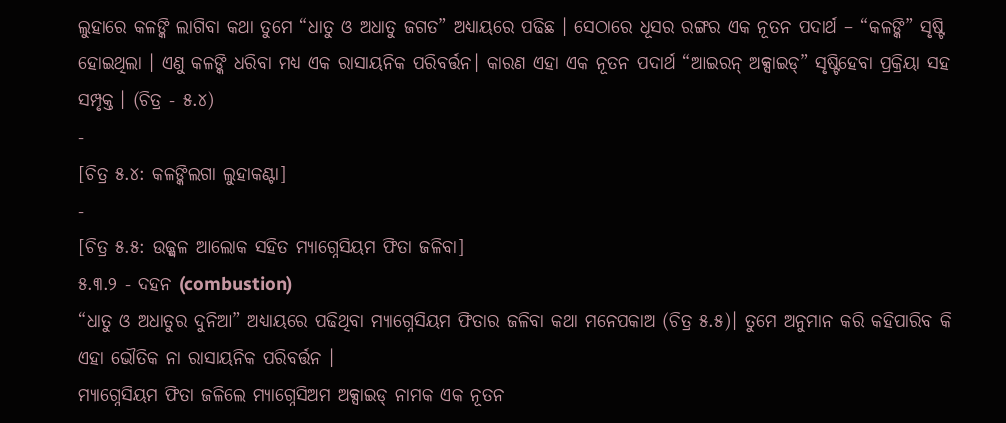ଲୁହାରେ କଳଙ୍କି ଲାଗିବା କଥା ତୁମେ “ଧାତୁ ଓ ଅଧାତୁ ଜଗତ” ଅଧ୍ୟାୟରେ ପଢିଛ । ସେଠାରେ ଧୂସର ରଙ୍ଗର ଏକ ନୂତନ ପଦାର୍ଥ – “କଳଙ୍କି” ସୃଷ୍ଟି ହୋଇଥିଲା । ଏଣୁ କଳଙ୍କି ଧରିବା ମଧ୍ୟ ଏକ ରାସାୟନିକ ପରିବର୍ତ୍ତନ। କାରଣ ଏହା ଏକ ନୂତନ ପଦାର୍ଥ “ଆଇରନ୍ ଅକ୍ସାଇଡ୍” ସୃଷ୍ଟିହେବା ପ୍ରକ୍ରିୟା ସହ ସମ୍ପୃକ୍ତ । (ଚିତ୍ର - ୫.୪)
-
[ଚିତ୍ର ୫.୪: କଳଙ୍କିଲଗା ଲୁହାକଣ୍ଟା]
-
[ଚିତ୍ର ୫.୫: ଉଜ୍ଜ୍ୱଳ ଆଲୋକ ସହିତ ମ୍ୟାଗ୍ନେସିୟମ ଫିତା ଜଳିବା]
୫.୩.୨ - ଦହନ (combustion)
“ଧାତୁ ଓ ଅଧାତୁର ଦୁନିଆ” ଅଧ୍ୟାୟରେ ପଢିଥିବା ମ୍ୟାଗ୍ନେସିୟମ ଫିତାର ଜଳିବା କଥା ମନେପକାଅ (ଚିତ୍ର ୫.୫)। ତୁମେ ଅନୁମାନ କରି କହିପାରିବ କି ଏହା ଭୌତିକ ନା ରାସାୟନିକ ପରିବର୍ତ୍ତନ ।
ମ୍ୟାଗ୍ନେସିୟମ ଫିତା ଜଳିଲେ ମ୍ୟାଗ୍ନେସିଅମ ଅକ୍ସାଇଡ୍ ନାମକ ଏକ ନୂତନ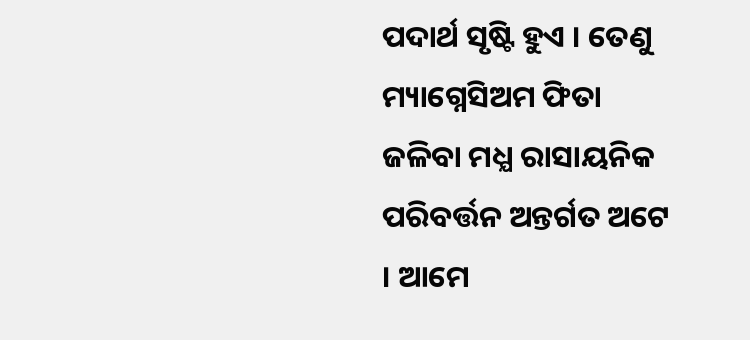ପଦାର୍ଥ ସୃଷ୍ଟି ହୁଏ । ତେଣୁ ମ୍ୟାଗ୍ନେସିଅମ ଫିତା ଜଳିବା ମଧ୍ଯ ରାସାୟନିକ ପରିବର୍ତ୍ତନ ଅନ୍ତର୍ଗତ ଅଟେ । ଆମେ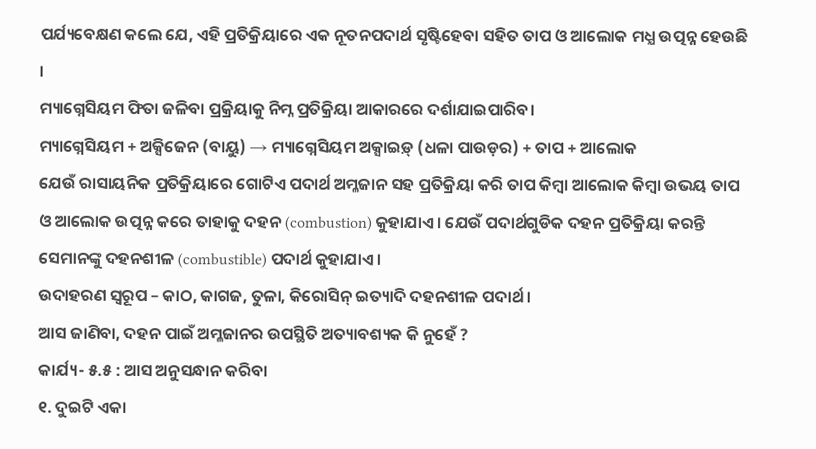ପର୍ଯ୍ୟବେକ୍ଷଣ କଲେ ଯେ, ଏହି ପ୍ରତିକ୍ରିୟାରେ ଏକ ନୂତନପଦାର୍ଥ ସୃଷ୍ଟିହେବା ସହିତ ତାପ ଓ ଆଲୋକ ମଧ୍ଯ ଉତ୍ପନ୍ନ ହେଉଛି ।
ମ୍ୟାଗ୍ନେସିୟମ ଫିତା ଜଳିବା ପ୍ରକ୍ରିୟାକୁ ନିମ୍ନ ପ୍ରତିକ୍ରିୟା ଆକାରରେ ଦର୍ଶାଯାଇପାରିବ।
ମ୍ୟାଗ୍ନେସିୟମ + ଅକ୍ସିଜେନ (ବାୟୁ) → ମ୍ୟାଗ୍ନେସିୟମ ଅକ୍ସାଇଡ଼୍ (ଧଳା ପାଉଡ଼ର) + ତାପ + ଆଲୋକ
ଯେଉଁ ରାସାୟନିକ ପ୍ରତିକ୍ରିୟାରେ ଗୋଟିଏ ପଦାର୍ଥ ଅମ୍ଳଜାନ ସହ ପ୍ରତିକ୍ରିୟା କରି ତାପ କିମ୍ବା ଆଲୋକ କିମ୍ବା ଉଭୟ ତାପ ଓ ଆଲୋକ ଉତ୍ପନ୍ନ କରେ ତାହାକୁ ଦହନ (combustion) କୁହାଯାଏ । ଯେଉଁ ପଦାର୍ଥଗୁଡିକ ଦହନ ପ୍ରତିକ୍ରିୟା କରନ୍ତି ସେମାନଙ୍କୁ ଦହନଶୀଳ (combustible) ପଦାର୍ଥ କୁହାଯାଏ ।
ଉଦାହରଣ ସ୍ୱରୂପ – କାଠ, କାଗଜ, ତୁଳା, କିରୋସିନ୍ ଇତ୍ୟାଦି ଦହନଶୀଳ ପଦାର୍ଥ ।
ଆସ ଜାଣିବା, ଦହନ ପାଇଁ ଅମ୍ଳଜାନର ଉପସ୍ଥିତି ଅତ୍ୟାବଶ୍ୟକ କି ନୁହେଁ ?
କାର୍ଯ୍ୟ- ୫.୫ : ଆସ ଅନୁସନ୍ଧାନ କରିବା
୧. ଦୁଇଟି ଏକା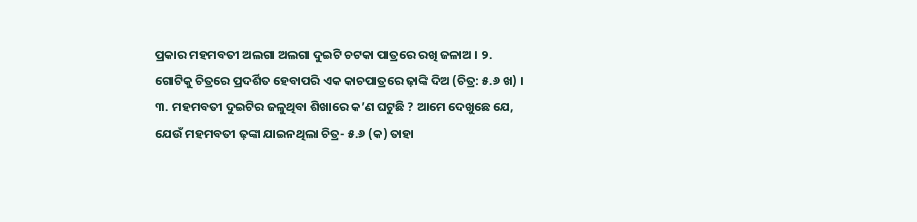ପ୍ରକାର ମହମବତୀ ଅଲଗା ଅଲଗା ଦୁଇଟି ଚଟକା ପାତ୍ରରେ ରଖି ଜଳାଅ । ୨. ଗୋଟିକୁ ଚିତ୍ରରେ ପ୍ରଦର୍ଶିତ ହେବାପରି ଏକ କାଚପାତ୍ରରେ ଢ଼ାଙ୍କି ଦିଅ (ଚିତ୍ର: ୫.୬ ଖ) । ୩. ମହମବତୀ ଦୁଇଟିର ଜଳୁଥିବା ଶିଖାରେ କ’ଣ ଘଟୁଛି ? ଆମେ ଦେଖୁଛେ ଯେ, ଯେଉଁ ମହମବତୀ ଢ଼ଙ୍କା ଯାଇନଥିଲା ଚିତ୍ର- ୫.୬ (କ) ତାହା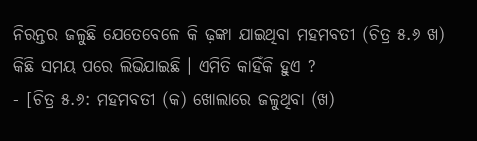ନିରନ୍ତର ଜଳୁଛି ଯେତେବେଳେ କି ଢ଼ଙ୍କା ଯାଇଥିବା ମହମବତୀ (ଚିତ୍ର ୫.୬ ଖ) କିଛି ସମୟ ପରେ ଲିଭିଯାଇଛି । ଏମିତି କାହିଁକି ହୁଏ ?
- [ଚିତ୍ର ୫.୬: ମହମବତୀ (କ) ଖୋଲାରେ ଜଳୁଥିବା (ଖ)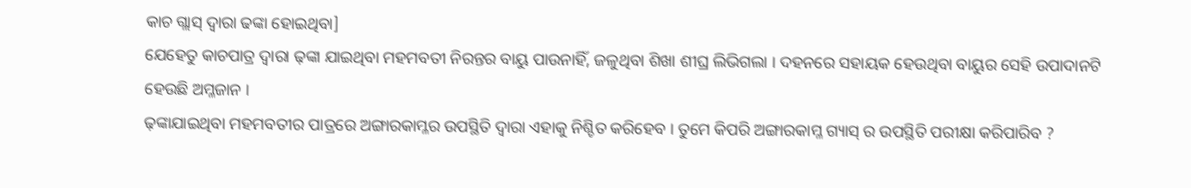କାଚ ଗ୍ଲାସ୍ ଦ୍ୱାରା ଢଙ୍କା ହୋଇଥିବା]
ଯେହେତୁ କାଚପାତ୍ର ଦ୍ଵାରା ଢ଼ଙ୍କା ଯାଇଥିବା ମହମବତୀ ନିରନ୍ତର ବାୟୁ ପାଉନାହିଁ, ଜଳୁଥିବା ଶିଖା ଶୀଘ୍ର ଲିଭିଗଲା । ଦହନରେ ସହାୟକ ହେଉଥିବା ବାୟୁର ସେହି ଉପାଦାନଟି ହେଉଛି ଅମ୍ଳଜାନ ।
ଢ଼ଙ୍କାଯାଇଥିବା ମହମବତୀର ପାତ୍ରରେ ଅଙ୍ଗାରକାମ୍ଳର ଉପସ୍ଥିତି ଦ୍ଵାରା ଏହାକୁ ନିଶ୍ଚିତ କରିହେବ । ତୁମେ କିପରି ଅଙ୍ଗାରକାମ୍ଳ ଗ୍ୟାସ୍ ର ଉପସ୍ଥିତି ପରୀକ୍ଷା କରିପାରିବ ?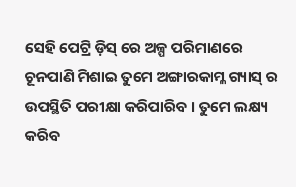ସେହି ପେଟ୍ରି ଡ଼ିସ୍ ରେ ଅଳ୍ପ ପରିମାଣରେ ଚୂନପାଣି ମିଶାଇ ତୁମେ ଅଙ୍ଗାରକାମ୍ଳ ଗ୍ୟାସ୍ ର ଉପସ୍ଥିତି ପରୀକ୍ଷା କରିପାରିବ । ତୁମେ ଲକ୍ଷ୍ୟ କରିବ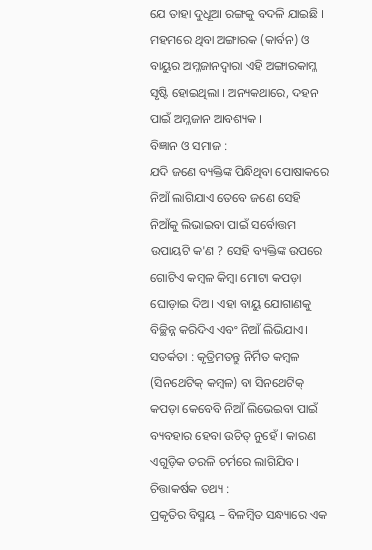ଯେ ତାହା ଦୁଧୂଆ ରଙ୍ଗକୁ ବଦଳି ଯାଇଛି । ମହମରେ ଥିବା ଅଙ୍ଗାରକ (କାର୍ବନ) ଓ ବାୟୁର ଅମ୍ଳଜାନଦ୍ୱାରା ଏହି ଅଙ୍ଗାରକାମ୍ଳ ସୃଷ୍ଟି ହୋଇଥିଲା । ଅନ୍ୟକଥାରେ, ଦହନ ପାଇଁ ଅମ୍ଳଜାନ ଆବଶ୍ୟକ ।
ବିଜ୍ଞାନ ଓ ସମାଜ :
ଯଦି ଜଣେ ବ୍ୟକ୍ତିଙ୍କ ପିନ୍ଧିଥିବା ପୋଷାକରେ ନିଆଁ ଲାଗିଯାଏ ତେବେ ଜଣେ ସେହି ନିଆଁକୁ ଲିଭାଇବା ପାଇଁ ସର୍ବୋତ୍ତମ ଉପାୟଟି କ'ଣ ? ସେହି ବ୍ୟକ୍ତିଙ୍କ ଉପରେ ଗୋଟିଏ କମ୍ବଳ କିମ୍ବା ମୋଟା କପଡ଼ା ଘୋଡ଼ାଇ ଦିଅ। ଏହା ବାୟୁ ଯୋଗାଣକୁ ବିଚ୍ଛିନ୍ନ କରିଦିଏ ଏବଂ ନିଆଁ ଲିଭିଯାଏ। ସତର୍କତା : କୃତ୍ରିମତନ୍ତୁ ନିର୍ମିତ କମ୍ବଳ (ସିନଥେଟିକ୍ କମ୍ବଳ) ବା ସିନଥେଟିକ୍ କପଡ଼ା କେବେବି ନିଆଁ ଲିଭେଇବା ପାଇଁ ବ୍ୟବହାର ହେବା ଉଚିତ୍ ନୁହେଁ । କାରଣ ଏଗୁଡ଼ିକ ତରଳି ଚର୍ମରେ ଲାଗିଯିବ।
ଚିତ୍ତାକର୍ଷକ ତଥ୍ୟ :
ପ୍ରକୃତିର ବିସ୍ମୟ – ବିଳମ୍ବିତ ସନ୍ଧ୍ୟାରେ ଏକ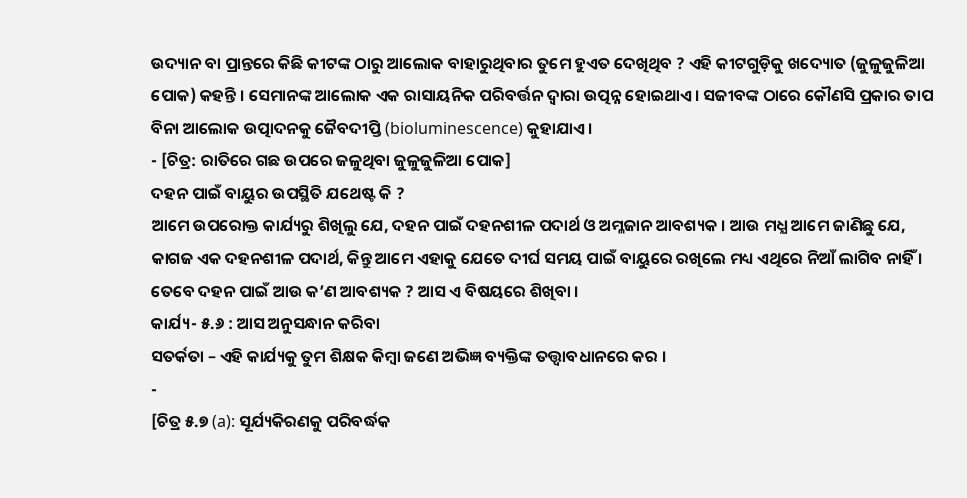ଉଦ୍ୟାନ ବା ପ୍ରାନ୍ତରେ କିଛି କୀଟଙ୍କ ଠାରୁ ଆଲୋକ ବାହାରୁଥିବାର ତୁମେ ହୁଏତ ଦେଖିଥିବ ? ଏହି କୀଟଗୁଡ଼ିକୁ ଖଦ୍ୟୋତ (ଜୁଳୁଜୁଳିଆ ପୋକ) କହନ୍ତି । ସେମାନଙ୍କ ଆଲୋକ ଏକ ରାସାୟନିକ ପରିବର୍ତ୍ତନ ଦ୍ଵାରା ଉତ୍ପନ୍ନ ହୋଇଥାଏ। ସଜୀବଙ୍କ ଠାରେ କୌଣସି ପ୍ରକାର ତାପ ବିନା ଆଲୋକ ଉତ୍ପାଦନକୁ ଜୈବଦୀପ୍ତି (bioluminescence) କୁହାଯାଏ।
- [ଚିତ୍ର: ରାତିରେ ଗଛ ଉପରେ ଜଳୁଥିବା ଜୁଳୁଜୁଳିଆ ପୋକ]
ଦହନ ପାଇଁ ବାୟୁର ଉପସ୍ଥିତି ଯଥେଷ୍ଟ କି ?
ଆମେ ଉପରୋକ୍ତ କାର୍ଯ୍ୟରୁ ଶିଖିଲୁ ଯେ, ଦହନ ପାଇଁ ଦହନଶୀଳ ପଦାର୍ଥ ଓ ଅମ୍ଳଜାନ ଆବଶ୍ୟକ । ଆଉ ମଧ୍ଯ ଆମେ ଜାଣିଛୁ ଯେ, କାଗଜ ଏକ ଦହନଶୀଳ ପଦାର୍ଥ, କିନ୍ତୁ ଆମେ ଏହାକୁ ଯେତେ ଦୀର୍ଘ ସମୟ ପାଇଁ ବାୟୁରେ ରଖିଲେ ମଧ୍ୟ ଏଥିରେ ନିଆଁ ଲାଗିବ ନାହିଁ । ତେବେ ଦହନ ପାଇଁ ଆଉ କ’ଣ ଆବଶ୍ୟକ ? ଆସ ଏ ବିଷୟରେ ଶିଖିବା ।
କାର୍ଯ୍ୟ- ୫.୬ : ଆସ ଅନୁସନ୍ଧାନ କରିବା
ସତର୍କତା – ଏହି କାର୍ଯ୍ୟକୁ ତୁମ ଶିକ୍ଷକ କିମ୍ବା ଜଣେ ଅଭିଜ୍ଞ ବ୍ୟକ୍ତିଙ୍କ ତତ୍ତ୍ବାବଧାନରେ କର ।
-
[ଚିତ୍ର ୫.୭ (a): ସୂର୍ଯ୍ୟକିରଣକୁ ପରିବର୍ଦ୍ଧକ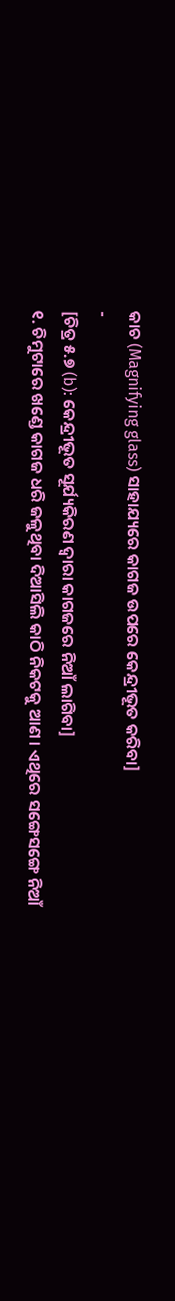କାଚ (Magnifying glass) ସାହାଯ୍ୟରେ କାଗଜ ଉପରେ କେନ୍ଦ୍ରୀଭୂତ କରିବା]
-
[ଚିତ୍ର ୫.୭ (b): କେନ୍ଦ୍ରୀଭୂତ ସୂର୍ଯ୍ୟକିରଣ ଦ୍ୱାରା କାଗଜରେ ନିଆଁ ଲାଗିବା]
୧. ଚିମୁଟାରେ ଖଣ୍ଡେ କାଗଜ ଧରି ଜଳୁଥିବା ଦିଆସିଲି କାଠି ନିକଟକୁ ଆଣ । ଏଥିରେ ସଙ୍ଗେସଙ୍ଗେ ନିଆଁ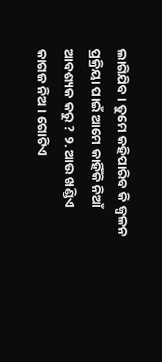ଲାଗିଯିବ । ତୁମେ କହିପାରିବ କି ଜ୍ବଳନ ପ୍ରକ୍ରିୟା ପାଇଁ ଆମେ କାହିଁକି ନିଆଁ ଆବଶ୍ୟକ କରୁ ? ୨. ଆଉ ଖଣ୍ଡିଏ କାଗଜ ନିଅ । ଗୋଟିଏ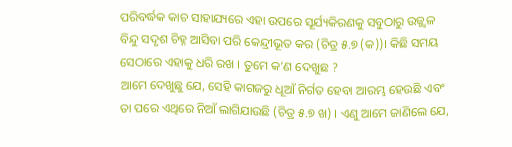ପରିବର୍ଦ୍ଧକ କାଚ ସାହାଯ୍ୟରେ ଏହା ଉପରେ ସୂର୍ଯ୍ୟକିରଣକୁ ସବୁଠାରୁ ଉଜ୍ଜ୍ଵଳ ବିନ୍ଦୁ ସଦୃଶ ଚିହ୍ନ ଆସିବା ପରି କେନ୍ଦ୍ରୀଭୂତ କର (ଚିତ୍ର ୫.୭ (କ))। କିଛି ସମୟ ସେଠାରେ ଏହାକୁ ଧରି ରଖ । ତୁମେ କ’ଣ ଦେଖୁଛ ?
ଆମେ ଦେଖୁଛୁ ଯେ, ସେହି କାଗଜରୁ ଧୂଆଁ ନିର୍ଗତ ହେବା ଆରମ୍ଭ ହେଉଛି ଏବଂ ତା ପରେ ଏଥିରେ ନିଆଁ ଲାଗିଯାଉଛି (ଚିତ୍ର ୫.୭ ଖ) । ଏଣୁ ଆମେ ଜାଣିଲେ ଯେ,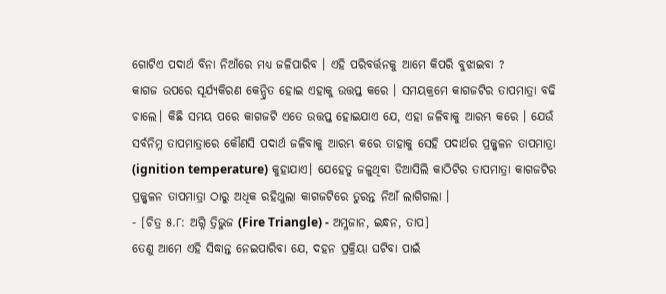ଗୋଟିଏ ପଦାର୍ଥ ବିନା ନିଆଁରେ ମଧ୍ଯ ଜଳିପାରିବ । ଏହି ପରିବର୍ତ୍ତନକୁ ଆମେ କିପରି ବୁଝାଇବା ?
କାଗଜ ଉପରେ ସୂର୍ଯ୍ୟକିରଣ କେନ୍ଦ୍ରିତ ହୋଇ ଏହାକୁ ଉତ୍ତପ୍ତ କରେ । ସମୟକ୍ରମେ କାଗଜଟିର ତାପମାତ୍ରା ବଢି ଚାଲେ। କିଛି ସମୟ ପରେ କାଗଜଟି ଏତେ ଉତ୍ତପ୍ତ ହୋଇଯାଏ ଯେ, ଏହା ଜଳିବାକୁ ଆରମ୍ଭ କରେ । ଯେଉଁ ସର୍ବନିମ୍ନ ତାପମାତ୍ରାରେ କୌଣସି ପଦାର୍ଥ ଜଳିବାକୁ ଆରମ୍ଭ କରେ ତାହାକୁ ସେହି ପଦାର୍ଥର ପ୍ରଜ୍ଜ୍ଵଳନ ତାପମାତ୍ରା (ignition temperature) କୁହାଯାଏ। ଯେହେତୁ ଜଳୁଥିବା ଡିଆସିଲି କାଠିଟିର ତାପମାତ୍ରା କାଗଜଟିର ପ୍ରଜ୍ଜ୍ଵଳନ ତାପମାତ୍ରା ଠାରୁ ଅଧିକ ରହିଥୁଲା କାଗଜଟିରେ ତୁରନ୍ତ ନିଆଁ ଲାଗିଗଲା ।
- [ଚିତ୍ର ୫.୮: ଅଗ୍ନି ତ୍ରିଭୁଜ (Fire Triangle) - ଅମ୍ଳଜାନ, ଇନ୍ଧନ, ତାପ]
ତେଣୁ ଆମେ ଏହି ସିଦ୍ଧାନ୍ତ ନେଇପାରିବା ଯେ, ଦହନ ପ୍ରକ୍ରିୟା ଘଟିବା ପାଇଁ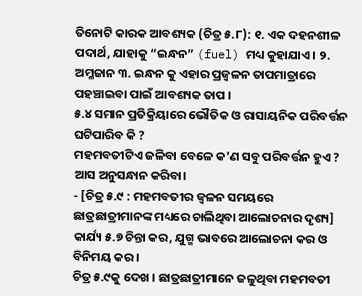ତିନୋଟି କାରକ ଆବଶ୍ୟକ (ଚିତ୍ର ୫.୮): ୧. ଏକ ଦହନଶୀଳ ପଦାର୍ଥ, ଯାହାକୁ “ଇନ୍ଧନ” (fuel) ମଧ୍ୟ କୁହାଯାଏ । ୨. ଅମ୍ଳଜାନ ୩. ଇନ୍ଧନ କୁ ଏହାର ପ୍ରଜ୍ବଳନ ତାପମାତ୍ରାରେ ପହଞ୍ଚାଇବା ପାଇଁ ଆବଶ୍ୟକ ତାପ ।
୫.୪ ସମାନ ପ୍ରତିକ୍ରିୟାରେ ଭୌତିକ ଓ ରାସାୟନିକ ପରିବର୍ତ୍ତନ ଘଟିପାରିବ କି ?
ମହମବତୀଟିଏ ଜଳିବା ବେଳେ କ’ଣ ସବୁ ପରିବର୍ତ୍ତନ ହୁଏ ? ଆସ ଅନୁସନ୍ଧାନ କରିବା।
- [ଚିତ୍ର ୫.୯ : ମହମବତୀର ଜ୍ଵଳନ ସମୟରେ ଛାତ୍ରଛାତ୍ରୀମାନଙ୍କ ମଧ୍ୟରେ ଚାଲିଥିବା ଆଲୋଚନାର ଦୃଶ୍ୟ]
କାର୍ଯ୍ୟ ୫.୭ ଚିନ୍ତା କର, ଯୁଗ୍ମ ଭାବରେ ଆଲୋଚନା କର ଓ ବିନିମୟ କର ।
ଚିତ୍ର ୫.୯କୁ ଦେଖ । ଛାତ୍ରଛାତ୍ରୀମାନେ ଜଳୁଥିବା ମହମବତୀ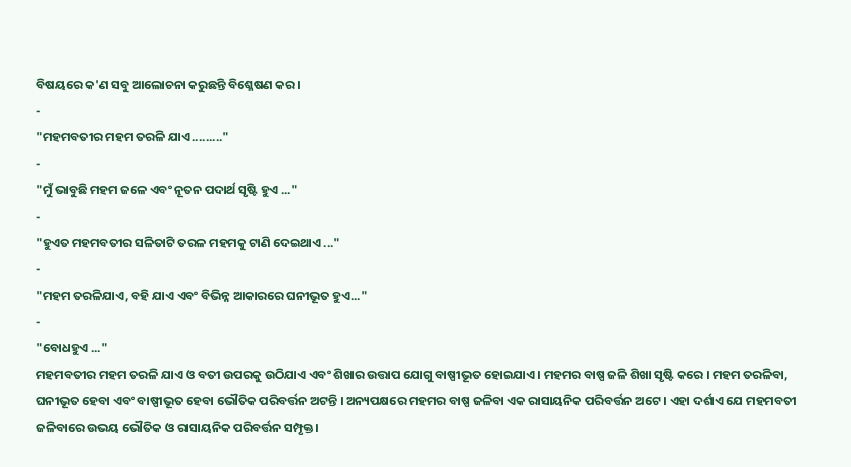ବିଷୟରେ କ'ଣ ସବୁ ଆଲୋଚନା କରୁଛନ୍ତି ବିଶ୍ଳେଷଣ କର।
-
"ମହମବତୀର ମହମ ତରଳି ଯାଏ ........."
-
"ମୁଁ ଭାବୁଛି ମହମ ଜଳେ ଏବଂ ନୂତନ ପଦାର୍ଥ ସୃଷ୍ଟି ହୁଏ ..."
-
"ହୁଏତ ମହମବତୀର ସଳିତାଟି ତରଳ ମହମକୁ ଟାଣି ଦେଇଥାଏ ..."
-
"ମହମ ତରଳିଯାଏ, ବହି ଯାଏ ଏବଂ ବିଭିନ୍ନ ଆକାରରେ ଘନୀଭୂତ ହୁଏ..."
-
"ବୋଧହୁଏ ..."
ମହମବତୀର ମହମ ତରଳି ଯାଏ ଓ ବତୀ ଉପରକୁ ଉଠିଯାଏ ଏବଂ ଶିଖାର ଉତ୍ତାପ ଯୋଗୁ ବାଷ୍ପୀଭୂତ ହୋଇଯାଏ । ମହମର ବାଷ୍ପ ଜଳି ଶିଖା ସୃଷ୍ଟି କରେ । ମହମ ତରଳିବା, ଘନୀଭୂତ ହେବା ଏବଂ ବାଷ୍ପୀଭୂତ ହେବା ଭୌତିକ ପରିବର୍ତ୍ତନ ଅଟନ୍ତି । ଅନ୍ୟପକ୍ଷରେ ମହମର ବାଷ୍ପ ଜଳିବା ଏକ ରାସାୟନିକ ପରିବର୍ତ୍ତନ ଅଟେ । ଏହା ଦର୍ଶାଏ ଯେ ମହମବତୀ ଜଳିବାରେ ଉଭୟ ଭୌତିକ ଓ ରାସାୟନିକ ପରିବର୍ତ୍ତନ ସମ୍ପୃକ୍ତ।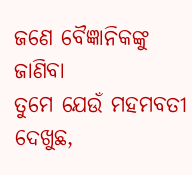ଜଣେ ବୈଜ୍ଞାନିକଙ୍କୁ ଜାଣିବା
ତୁମେ ଯେଉଁ ମହମବତୀ ଦେଖୁଛ,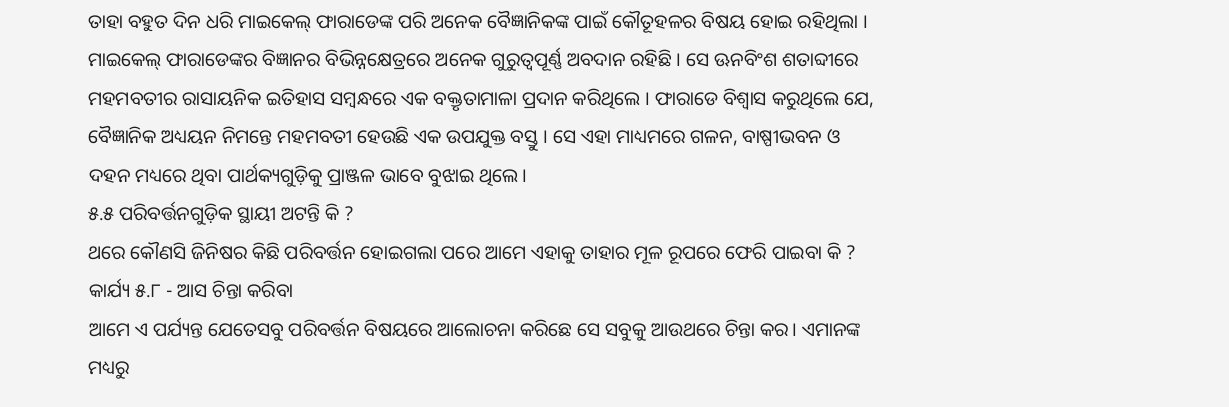ତାହା ବହୁତ ଦିନ ଧରି ମାଇକେଲ୍ ଫାରାଡେଙ୍କ ପରି ଅନେକ ବୈଜ୍ଞାନିକଙ୍କ ପାଇଁ କୌତୂହଳର ବିଷୟ ହୋଇ ରହିଥିଲା । ମାଇକେଲ୍ ଫାରାଡେଙ୍କର ବିଜ୍ଞାନର ବିଭିନ୍ନକ୍ଷେତ୍ରରେ ଅନେକ ଗୁରୁତ୍ଵପୂର୍ଣ୍ଣ ଅବଦାନ ରହିଛି । ସେ ଊନବିଂଶ ଶତାବ୍ଦୀରେ ମହମବତୀର ରାସାୟନିକ ଇତିହାସ ସମ୍ବନ୍ଧରେ ଏକ ବକ୍ତୃତାମାଳା ପ୍ରଦାନ କରିଥିଲେ । ଫାରାଡେ ବିଶ୍ଵାସ କରୁଥିଲେ ଯେ, ବୈଜ୍ଞାନିକ ଅଧ୍ୟୟନ ନିମନ୍ତେ ମହମବତୀ ହେଉଛି ଏକ ଉପଯୁକ୍ତ ବସ୍ତୁ । ସେ ଏହା ମାଧ୍ୟମରେ ଗଳନ, ବାଷ୍ପୀଭବନ ଓ ଦହନ ମଧ୍ୟରେ ଥିବା ପାର୍ଥକ୍ୟଗୁଡ଼ିକୁ ପ୍ରାଞ୍ଜଳ ଭାବେ ବୁଝାଇ ଥିଲେ।
୫.୫ ପରିବର୍ତ୍ତନଗୁଡ଼ିକ ସ୍ଥାୟୀ ଅଟନ୍ତି କି ?
ଥରେ କୌଣସି ଜିନିଷର କିଛି ପରିବର୍ତ୍ତନ ହୋଇଗଲା ପରେ ଆମେ ଏହାକୁ ତାହାର ମୂଳ ରୂପରେ ଫେରି ପାଇବା କି ?
କାର୍ଯ୍ୟ ୫.୮ - ଆସ ଚିନ୍ତା କରିବା
ଆମେ ଏ ପର୍ଯ୍ୟନ୍ତ ଯେତେସବୁ ପରିବର୍ତ୍ତନ ବିଷୟରେ ଆଲୋଚନା କରିଛେ ସେ ସବୁକୁ ଆଉଥରେ ଚିନ୍ତା କର। ଏମାନଙ୍କ ମଧ୍ୟରୁ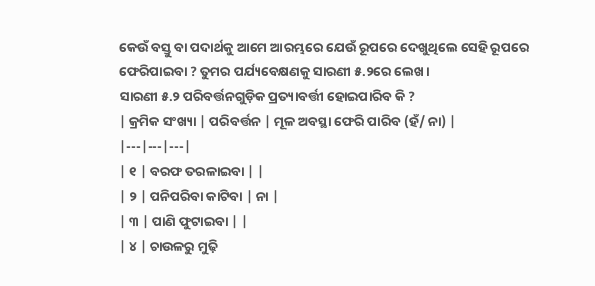କେଉଁ ବସ୍ତୁ ବା ପଦାର୍ଥକୁ ଆମେ ଆରମ୍ଭରେ ଯେଉଁ ରୂପରେ ଦେଖୁଥିଲେ ସେହି ରୂପରେ ଫେରିପାଇବା ? ତୁମର ପର୍ଯ୍ୟବେକ୍ଷଣକୁ ସାରଣୀ ୫.୨ରେ ଲେଖ।
ସାରଣୀ ୫.୨ ପରିବର୍ତ୍ତନଗୁଡ଼ିକ ପ୍ରତ୍ୟାବର୍ତ୍ତୀ ହୋଇପାରିବ କି ?
| କ୍ରମିକ ସଂଖ୍ୟା | ପରିବର୍ତ୍ତନ | ମୂଳ ଅବସ୍ଥା ଫେରି ପାରିବ (ହଁ/ ନା) |
|---|---|---|
| ୧ | ବରଫ ତରଳାଇବା | |
| ୨ | ପନିପରିବା କାଟିବା | ନା |
| ୩ | ପାଣି ଫୁଟାଇବା | |
| ୪ | ଚାଉଳରୁ ମୁଢ଼ି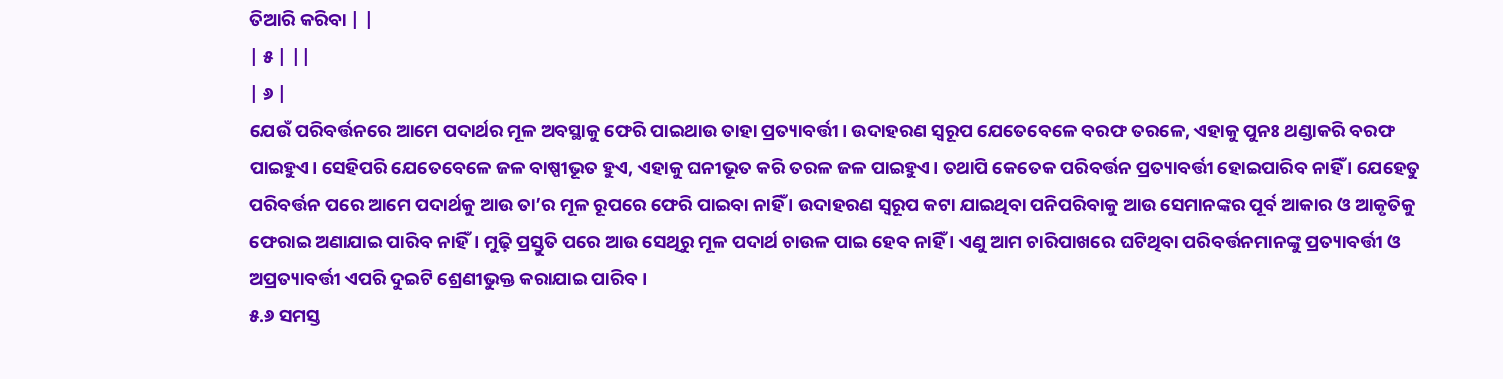ତିଆରି କରିବା | |
| ୫ | ||
| ୬ |
ଯେଉଁ ପରିବର୍ତ୍ତନରେ ଆମେ ପଦାର୍ଥର ମୂଳ ଅବସ୍ଥାକୁ ଫେରି ପାଇଥାଉ ତାହା ପ୍ରତ୍ୟାବର୍ତ୍ତୀ। ଉଦାହରଣ ସ୍ଵରୂପ ଯେତେବେଳେ ବରଫ ତରଳେ, ଏହାକୁ ପୁନଃ ଥଣ୍ଡାକରି ବରଫ ପାଇହୁଏ। ସେହିପରି ଯେତେବେଳେ ଜଳ ବାଷ୍ପୀଭୂତ ହୁଏ, ଏହାକୁ ଘନୀଭୂତ କରି ତରଳ ଜଳ ପାଇହୁଏ। ତଥାପି କେତେକ ପରିବର୍ତ୍ତନ ପ୍ରତ୍ୟାବର୍ତ୍ତୀ ହୋଇପାରିବ ନାହିଁ । ଯେହେତୁ ପରିବର୍ତ୍ତନ ପରେ ଆମେ ପଦାର୍ଥକୁ ଆଉ ତା’ର ମୂଳ ରୂପରେ ଫେରି ପାଇବା ନାହିଁ । ଉଦାହରଣ ସ୍ୱରୂପ କଟା ଯାଇଥିବା ପନିପରିବାକୁ ଆଉ ସେମାନଙ୍କର ପୂର୍ବ ଆକାର ଓ ଆକୃତିକୁ ଫେରାଇ ଅଣାଯାଇ ପାରିବ ନାହିଁ। ମୁଢ଼ି ପ୍ରସ୍ତୁତି ପରେ ଆଉ ସେଥିରୁ ମୂଳ ପଦାର୍ଥ ଚାଉଳ ପାଇ ହେବ ନାହିଁ । ଏଣୁ ଆମ ଚାରିପାଖରେ ଘଟିଥିବା ପରିବର୍ତ୍ତନମାନଙ୍କୁ ପ୍ରତ୍ୟାବର୍ତ୍ତୀ ଓ ଅପ୍ରତ୍ୟାବର୍ତ୍ତୀ ଏପରି ଦୁଇଟି ଶ୍ରେଣୀଭୁକ୍ତ କରାଯାଇ ପାରିବ।
୫.୬ ସମସ୍ତ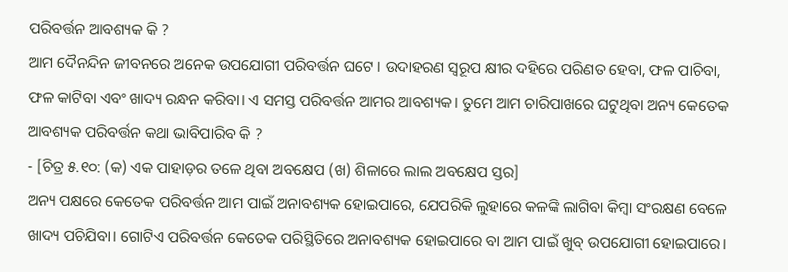ପରିବର୍ତ୍ତନ ଆବଶ୍ୟକ କି ?
ଆମ ଦୈନନ୍ଦିନ ଜୀବନରେ ଅନେକ ଉପଯୋଗୀ ପରିବର୍ତ୍ତନ ଘଟେ । ଉଦାହରଣ ସ୍ୱରୂପ କ୍ଷୀର ଦହିରେ ପରିଣତ ହେବା, ଫଳ ପାଚିବା, ଫଳ କାଟିବା ଏବଂ ଖାଦ୍ୟ ରନ୍ଧନ କରିବା। ଏ ସମସ୍ତ ପରିବର୍ତ୍ତନ ଆମର ଆବଶ୍ୟକ। ତୁମେ ଆମ ଚାରିପାଖରେ ଘଟୁଥିବା ଅନ୍ୟ କେତେକ ଆବଶ୍ୟକ ପରିବର୍ତ୍ତନ କଥା ଭାବିପାରିବ କି ?
- [ଚିତ୍ର ୫.୧୦: (କ) ଏକ ପାହାଡ଼ର ତଳେ ଥିବା ଅବକ୍ଷେପ (ଖ) ଶିଳାରେ ଲାଲ ଅବକ୍ଷେପ ସ୍ତର]
ଅନ୍ୟ ପକ୍ଷରେ କେତେକ ପରିବର୍ତ୍ତନ ଆମ ପାଇଁ ଅନାବଶ୍ୟକ ହୋଇପାରେ, ଯେପରିକି ଲୁହାରେ କଳଙ୍କି ଲାଗିବା କିମ୍ବା ସଂରକ୍ଷଣ ବେଳେ ଖାଦ୍ୟ ପଚିଯିବା। ଗୋଟିଏ ପରିବର୍ତ୍ତନ କେତେକ ପରିସ୍ଥିତିରେ ଅନାବଶ୍ୟକ ହୋଇପାରେ ବା ଆମ ପାଇଁ ଖୁବ୍ ଉପଯୋଗୀ ହୋଇପାରେ।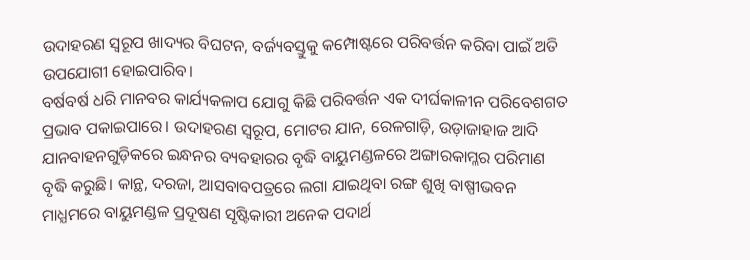ଉଦାହରଣ ସ୍ଵରୂପ ଖାଦ୍ୟର ବିଘଟନ, ବର୍ଜ୍ୟବସ୍ତୁକୁ କମ୍ପୋଷ୍ଟରେ ପରିବର୍ତ୍ତନ କରିବା ପାଇଁ ଅତି ଉପଯୋଗୀ ହୋଇପାରିବ।
ବର୍ଷବର୍ଷ ଧରି ମାନବର କାର୍ଯ୍ୟକଳାପ ଯୋଗୁ କିଛି ପରିବର୍ତ୍ତନ ଏକ ଦୀର୍ଘକାଳୀନ ପରିବେଶଗତ ପ୍ରଭାବ ପକାଇପାରେ। ଉଦାହରଣ ସ୍ଵରୂପ, ମୋଟର ଯାନ, ରେଳଗାଡ଼ି, ଉଡ଼ାଜାହାଜ ଆଦି ଯାନବାହନଗୁଡ଼ିକରେ ଇନ୍ଧନର ବ୍ୟବହାରର ବୃଦ୍ଧି ବାୟୁମଣ୍ଡଳରେ ଅଙ୍ଗାରକାମ୍ଳର ପରିମାଣ ବୃଦ୍ଧି କରୁଛି। କାନ୍ଥ, ଦରଜା, ଆସବାବପତ୍ରରେ ଲଗା ଯାଇଥିବା ରଙ୍ଗ ଶୁଖି ବାଷ୍ପୀଭବନ ମାଧ୍ଯମରେ ବାୟୁମଣ୍ଡଳ ପ୍ରଦୂଷଣ ସୃଷ୍ଟିକାରୀ ଅନେକ ପଦାର୍ଥ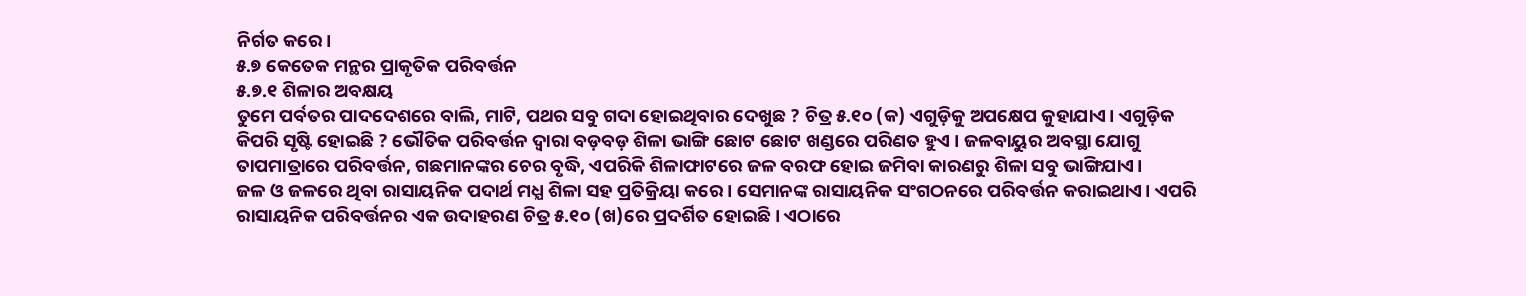ନିର୍ଗତ କରେ।
୫.୭ କେତେକ ମନ୍ଥର ପ୍ରାକୃତିକ ପରିବର୍ତ୍ତନ
୫.୭.୧ ଶିଳାର ଅବକ୍ଷୟ
ତୁମେ ପର୍ବତର ପାଦଦେଶରେ ବାଲି, ମାଟି, ପଥର ସବୁ ଗଦା ହୋଇଥିବାର ଦେଖୁଛ ? ଚିତ୍ର ୫.୧୦ (କ) ଏଗୁଡ଼ିକୁ ଅପକ୍ଷେପ କୁହାଯାଏ। ଏଗୁଡ଼ିକ କିପରି ସୃଷ୍ଟି ହୋଇଛି ? ଭୌତିକ ପରିବର୍ତ୍ତନ ଦ୍ଵାରା ବଡ଼ବଡ଼ ଶିଳା ଭାଙ୍ଗି ଛୋଟ ଛୋଟ ଖଣ୍ଡରେ ପରିଣତ ହୁଏ । ଜଳବାୟୁର ଅବସ୍ଥା ଯୋଗୁ ତାପମାତ୍ରାରେ ପରିବର୍ତ୍ତନ, ଗଛମାନଙ୍କର ଚେର ବୃଦ୍ଧି, ଏପରିକି ଶିଳାଫାଟରେ ଜଳ ବରଫ ହୋଇ ଜମିବା କାରଣରୁ ଶିଳା ସବୁ ଭାଙ୍ଗିଯାଏ।
ଜଳ ଓ ଜଳରେ ଥିବା ରାସାୟନିକ ପଦାର୍ଥ ମଧ୍ଯ ଶିଳା ସହ ପ୍ରତିକ୍ରିୟା କରେ । ସେମାନଙ୍କ ରାସାୟନିକ ସଂଗଠନରେ ପରିବର୍ତ୍ତନ କରାଇଥାଏ। ଏପରି ରାସାୟନିକ ପରିବର୍ତ୍ତନର ଏକ ଉଦାହରଣ ଚିତ୍ର ୫.୧୦ (ଖ)ରେ ପ୍ରଦର୍ଶିତ ହୋଇଛି। ଏଠାରେ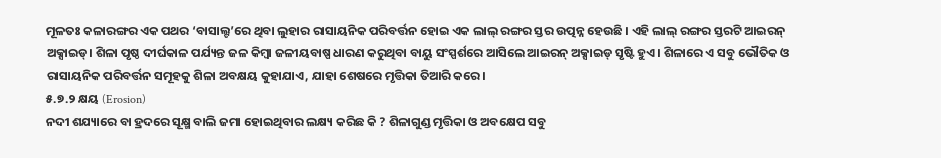ମୂଳତଃ କଳାରଙ୍ଗର ଏକ ପଥର ‘ବାସାଲ୍ଟ’ରେ ଥିବା ଲୁହାର ରାସାୟନିକ ପରିବର୍ତ୍ତନ ହୋଇ ଏକ ଲାଲ୍ ରଙ୍ଗର ସ୍ତର ଉତ୍ପନ୍ନ ହେଉଛି । ଏହି ଲାଲ୍ ରଙ୍ଗର ସ୍ତରଟି ଆଇରନ୍ ଅକ୍ସାଇଡ୍। ଶିଳା ପୃଷ୍ଠ ଦୀର୍ଘକାଳ ପର୍ଯ୍ୟନ୍ତ ଜଳ କିମ୍ବା ଜଳୀୟବାଷ୍ପ ଧାରଣ କରୁଥିବା ବାୟୁ ସଂସ୍ପର୍ଶରେ ଆସିଲେ ଆଇରନ୍ ଅକ୍ସାଇଡ୍ ସୃଷ୍ଟି ହୁଏ । ଶିଳାରେ ଏ ସବୁ ଭୌତିକ ଓ ରାସାୟନିକ ପରିବର୍ତ୍ତନ ସମୂହକୁ ଶିଳା ଅବକ୍ଷୟ କୁହାଯାଏ, ଯାହା ଶେଷରେ ମୃତ୍ତିକା ତିଆରି କରେ।
୫.୭.୨ କ୍ଷୟ (Erosion)
ନଦୀ ଶଯ୍ୟାରେ ବା ହ୍ରଦରେ ସୂକ୍ଷ୍ମ ବାଲି ଜମା ହୋଇଥିବାର ଲକ୍ଷ୍ୟ କରିଛ କି ? ଶିଳାଗୁଣ୍ଡ ମୃତ୍ତିକା ଓ ଅବକ୍ଷେପ ସବୁ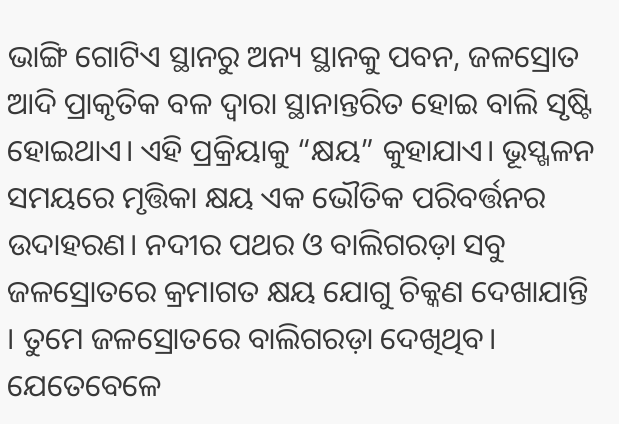ଭାଙ୍ଗି ଗୋଟିଏ ସ୍ଥାନରୁ ଅନ୍ୟ ସ୍ଥାନକୁ ପବନ, ଜଳସ୍ରୋତ ଆଦି ପ୍ରାକୃତିକ ବଳ ଦ୍ଵାରା ସ୍ଥାନାନ୍ତରିତ ହୋଇ ବାଲି ସୃଷ୍ଟି ହୋଇଥାଏ। ଏହି ପ୍ରକ୍ରିୟାକୁ “କ୍ଷୟ” କୁହାଯାଏ। ଭୂସ୍ଖଳନ ସମୟରେ ମୃତ୍ତିକା କ୍ଷୟ ଏକ ଭୌତିକ ପରିବର୍ତ୍ତନର ଉଦାହରଣ। ନଦୀର ପଥର ଓ ବାଲିଗରଡ଼ା ସବୁ ଜଳସ୍ରୋତରେ କ୍ରମାଗତ କ୍ଷୟ ଯୋଗୁ ଚିକ୍କଣ ଦେଖାଯାନ୍ତି । ତୁମେ ଜଳସ୍ରୋତରେ ବାଲିଗରଡ଼ା ଦେଖିଥିବ। ଯେତେବେଳେ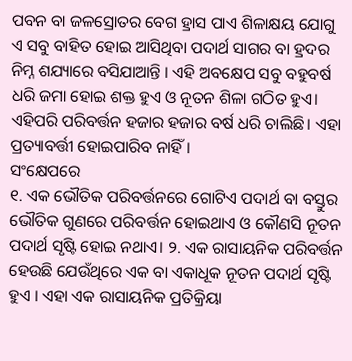ପବନ ବା ଜଳସ୍ରୋତର ବେଗ ହ୍ରାସ ପାଏ ଶିଳାକ୍ଷୟ ଯୋଗୁ ଏ ସବୁ ବାହିତ ହୋଇ ଆସିଥିବା ପଦାର୍ଥ ସାଗର ବା ହ୍ରଦର ନିମ୍ନ ଶଯ୍ୟାରେ ବସିଯାଆନ୍ତି । ଏହି ଅବକ୍ଷେପ ସବୁ ବହୁବର୍ଷ ଧରି ଜମା ହୋଇ ଶକ୍ତ ହୁଏ ଓ ନୂତନ ଶିଳା ଗଠିତ ହୁଏ। ଏହିପରି ପରିବର୍ତ୍ତନ ହଜାର ହଜାର ବର୍ଷ ଧରି ଚାଲିଛି। ଏହା ପ୍ରତ୍ୟାବର୍ତ୍ତୀ ହୋଇପାରିବ ନାହିଁ ।
ସଂକ୍ଷେପରେ
୧. ଏକ ଭୌତିକ ପରିବର୍ତ୍ତନରେ ଗୋଟିଏ ପଦାର୍ଥ ବା ବସ୍ତୁର ଭୌତିକ ଗୁଣରେ ପରିବର୍ତ୍ତନ ହୋଇଥାଏ ଓ କୌଣସି ନୂତନ ପଦାର୍ଥ ସୃଷ୍ଟି ହୋଇ ନଥାଏ। ୨. ଏକ ରାସାୟନିକ ପରିବର୍ତ୍ତନ ହେଉଛି ଯେଉଁଥିରେ ଏକ ବା ଏକାଧୂକ ନୂତନ ପଦାର୍ଥ ସୃଷ୍ଟି ହୁଏ । ଏହା ଏକ ରାସାୟନିକ ପ୍ରତିକ୍ରିୟା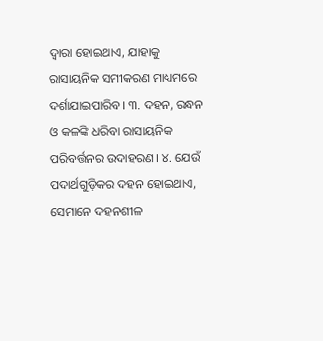ଦ୍ଵାରା ହୋଇଥାଏ, ଯାହାକୁ ରାସାୟନିକ ସମୀକରଣ ମାଧ୍ୟମରେ ଦର୍ଶାଯାଇପାରିବ। ୩. ଦହନ, ରନ୍ଧନ ଓ କଳଙ୍କି ଧରିବା ରାସାୟନିକ ପରିବର୍ତ୍ତନର ଉଦାହରଣ। ୪. ଯେଉଁ ପଦାର୍ଥଗୁଡ଼ିକର ଦହନ ହୋଇଥାଏ, ସେମାନେ ଦହନଶୀଳ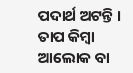ପଦାର୍ଥ ଅଟନ୍ତି । ତାପ କିମ୍ବା ଆଲୋକ ବା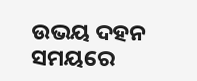ଉଭୟ ଦହନ ସମୟରେ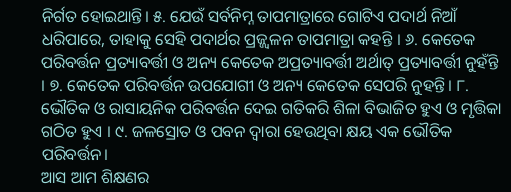ନିର୍ଗତ ହୋଇଥାନ୍ତି। ୫. ଯେଉଁ ସର୍ବନିମ୍ନ ତାପମାତ୍ରାରେ ଗୋଟିଏ ପଦାର୍ଥ ନିଆଁ ଧରିପାରେ, ତାହାକୁ ସେହି ପଦାର୍ଥର ପ୍ରଜ୍ଜ୍ଵଳନ ତାପମାତ୍ରା କହନ୍ତି । ୬. କେତେକ ପରିବର୍ତ୍ତନ ପ୍ରତ୍ୟାବର୍ତ୍ତୀ ଓ ଅନ୍ୟ କେତେକ ଅପ୍ରତ୍ୟାବର୍ତ୍ତୀ ଅର୍ଥାତ୍ ପ୍ରତ୍ୟାବର୍ତ୍ତୀ ନୁହଁନ୍ତି । ୭. କେତେକ ପରିବର୍ତ୍ତନ ଉପଯୋଗୀ ଓ ଅନ୍ୟ କେତେକ ସେପରି ନୁହନ୍ତି। ୮. ଭୌତିକ ଓ ରାସାୟନିକ ପରିବର୍ତ୍ତନ ଦେଇ ଗତିକରି ଶିଳା ବିଭାଜିତ ହୁଏ ଓ ମୃତ୍ତିକା ଗଠିତ ହୁଏ । ୯. ଜଳସ୍ରୋତ ଓ ପବନ ଦ୍ୱାରା ହେଉଥିବା କ୍ଷୟ ଏକ ଭୌତିକ ପରିବର୍ତ୍ତନ।
ଆସ ଆମ ଶିକ୍ଷଣର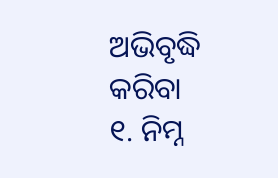ଅଭିବୃଦ୍ଧି କରିବା
୧. ନିମ୍ନ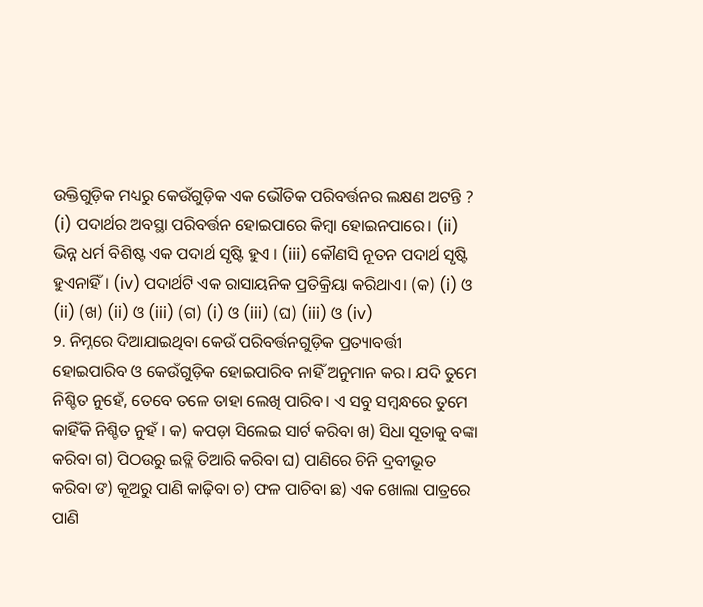ଉକ୍ତିଗୁଡ଼ିକ ମଧ୍ୟରୁ କେଉଁଗୁଡ଼ିକ ଏକ ଭୌତିକ ପରିବର୍ତ୍ତନର ଲକ୍ଷଣ ଅଟନ୍ତି ? (i) ପଦାର୍ଥର ଅବସ୍ଥା ପରିବର୍ତ୍ତନ ହୋଇପାରେ କିମ୍ବା ହୋଇନପାରେ। (ii) ଭିନ୍ନ ଧର୍ମ ବିଶିଷ୍ଟ ଏକ ପଦାର୍ଥ ସୃଷ୍ଟି ହୁଏ । (iii) କୌଣସି ନୂତନ ପଦାର୍ଥ ସୃଷ୍ଟି ହୁଏନାହିଁ । (iv) ପଦାର୍ଥଟି ଏକ ରାସାୟନିକ ପ୍ରତିକ୍ରିୟା କରିଥାଏ। (କ) (i) ଓ (ii) (ଖ) (ii) ଓ (iii) (ଗ) (i) ଓ (iii) (ଘ) (iii) ଓ (iv)
୨. ନିମ୍ନରେ ଦିଆଯାଇଥିବା କେଉଁ ପରିବର୍ତ୍ତନଗୁଡ଼ିକ ପ୍ରତ୍ୟାବର୍ତ୍ତୀ ହୋଇପାରିବ ଓ କେଉଁଗୁଡ଼ିକ ହୋଇପାରିବ ନାହିଁ ଅନୁମାନ କର। ଯଦି ତୁମେ ନିଶ୍ଚିତ ନୁହେଁ, ତେବେ ତଳେ ତାହା ଲେଖି ପାରିବ। ଏ ସବୁ ସମ୍ବନ୍ଧରେ ତୁମେ କାହିଁକି ନିଶ୍ଚିତ ନୁହଁ । କ) କପଡ଼ା ସିଲେଇ ସାର୍ଟ କରିବା ଖ) ସିଧା ସୂତାକୁ ବଙ୍କା କରିବା ଗ) ପିଠଉରୁ ଇଡ୍ଲି ତିଆରି କରିବା ଘ) ପାଣିରେ ଚିନି ଦ୍ରବୀଭୂତ କରିବା ଙ) କୂଅରୁ ପାଣି କାଢ଼ିବା ଚ) ଫଳ ପାଚିବା ଛ) ଏକ ଖୋଲା ପାତ୍ରରେ ପାଣି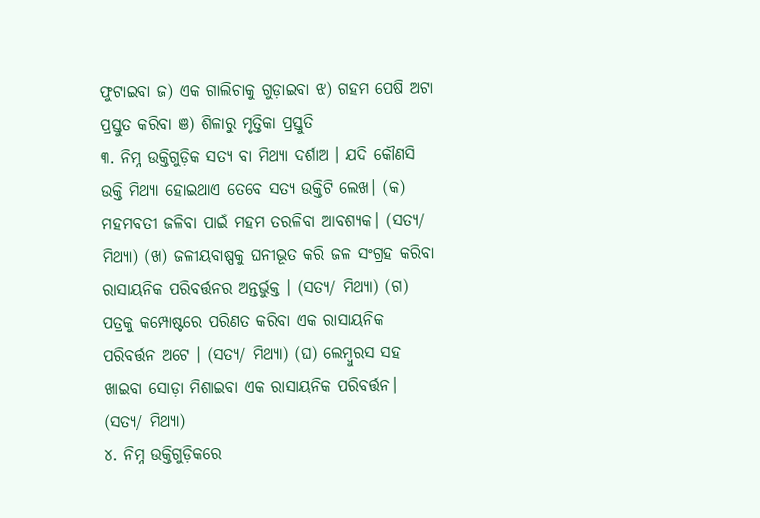ଫୁଟାଇବା ଜ) ଏକ ଗାଲିଚାକୁ ଗୁଡ଼ାଇବା ଝ) ଗହମ ପେଷି ଅଟା ପ୍ରସ୍ତୁତ କରିବା ଞ) ଶିଳାରୁ ମୃତ୍ତିକା ପ୍ରସ୍ତୁତି
୩. ନିମ୍ନ ଉକ୍ତିଗୁଡ଼ିକ ସତ୍ୟ ବା ମିଥ୍ୟା ଦର୍ଶାଅ । ଯଦି କୌଣସି ଉକ୍ତି ମିଥ୍ୟା ହୋଇଥାଏ ତେବେ ସତ୍ୟ ଉକ୍ତିଟି ଲେଖ। (କ) ମହମବତୀ ଜଳିବା ପାଇଁ ମହମ ତରଳିବା ଆବଶ୍ୟକ। (ସତ୍ୟ/ ମିଥ୍ୟା) (ଖ) ଜଳୀୟବାଷ୍ପକୁ ଘନୀଭୂତ କରି ଜଳ ସଂଗ୍ରହ କରିବା ରାସାୟନିକ ପରିବର୍ତ୍ତନର ଅନ୍ତର୍ଭୁକ୍ତ । (ସତ୍ୟ/ ମିଥ୍ୟା) (ଗ) ପତ୍ରକୁ କମ୍ପୋଷ୍ଟରେ ପରିଣତ କରିବା ଏକ ରାସାୟନିକ ପରିବର୍ତ୍ତନ ଅଟେ । (ସତ୍ୟ/ ମିଥ୍ୟା) (ଘ) ଲେମ୍ବୁରସ ସହ ଖାଇବା ସୋଡ଼ା ମିଶାଇବା ଏକ ରାସାୟନିକ ପରିବର୍ତ୍ତନ। (ସତ୍ୟ/ ମିଥ୍ୟା)
୪. ନିମ୍ନ ଉକ୍ତିଗୁଡ଼ିକରେ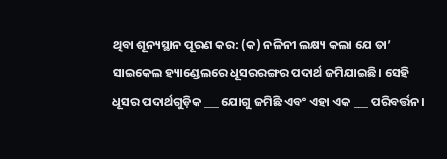ଥିବା ଶୂନ୍ୟସ୍ଥାନ ପୂରଣ କର: (କ) ନଳିନୀ ଲକ୍ଷ୍ୟ କଲା ଯେ ତା’ ସାଇକେଲ ହ୍ୟାଣ୍ଡେଲରେ ଧୂସରରଙ୍ଗର ପଦାର୍ଥ ଜମିଯାଇଛି। ସେହି ଧୂସର ପଦାର୍ଥଗୁଡ଼ିକ ___ ଯୋଗୁ ଜମିଛି ଏବଂ ଏହା ଏକ ___ ପରିବର୍ତ୍ତନ।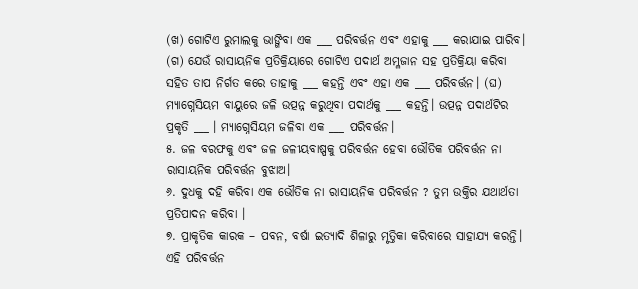(ଖ) ଗୋଟିଏ ରୁମାଲକୁ ଭାଙ୍ଗିବା ଏକ ___ ପରିବର୍ତ୍ତନ ଏବଂ ଏହାକୁ ___ କରାଯାଇ ପାରିବ। (ଗ) ଯେଉଁ ରାସାୟନିକ ପ୍ରତିକ୍ରିୟାରେ ଗୋଟିଏ ପଦାର୍ଥ ଅମ୍ଳଜାନ ସହ ପ୍ରତିକ୍ରିୟା କରିବା ସହିତ ତାପ ନିର୍ଗତ କରେ ତାହାକୁ ___ କହନ୍ତି ଏବଂ ଏହା ଏକ ___ ପରିବର୍ତ୍ତନ। (ଘ) ମ୍ୟାଗ୍ନେସିୟମ ବାୟୁରେ ଜଳି ଉତ୍ପନ୍ନ କରୁଥିବା ପଦାର୍ଥକୁ ___ କହନ୍ତି। ଉତ୍ପନ୍ନ ପଦାର୍ଥଟିର ପ୍ରକୃତି ___ । ମ୍ୟାଗ୍ନେସିୟମ ଜଳିବା ଏକ ___ ପରିବର୍ତ୍ତନ।
୫. ଜଳ ବରଫକୁ ଏବଂ ଜଳ ଜଳୀୟବାଷ୍ପକୁ ପରିବର୍ତ୍ତନ ହେବା ଭୌତିକ ପରିବର୍ତ୍ତନ ନା ରାସାୟନିକ ପରିବର୍ତ୍ତନ ବୁଝାଅ।
୬. ଦୁଧକୁ ଦହି କରିବା ଏକ ଭୌତିକ ନା ରାସାୟନିକ ପରିବର୍ତ୍ତନ ? ତୁମ ଉକ୍ତିର ଯଥାର୍ଥତା ପ୍ରତିପାଦନ କରିବା ।
୭. ପ୍ରାକୃତିକ କାରକ – ପବନ, ବର୍ଷା ଇତ୍ୟାଦି ଶିଳାରୁ ମୃତ୍ତିକା କରିବାରେ ସାହାଯ୍ୟ କରନ୍ତି। ଏହି ପରିବର୍ତ୍ତନ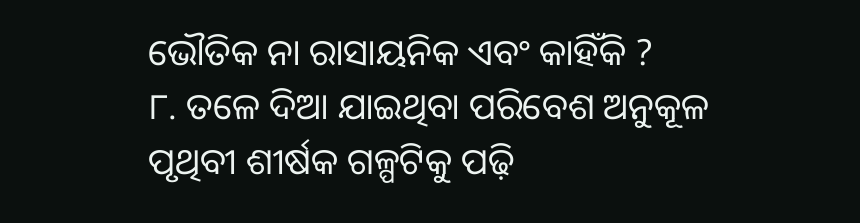ଭୌତିକ ନା ରାସାୟନିକ ଏବଂ କାହିଁକି ?
୮. ତଳେ ଦିଆ ଯାଇଥିବା ପରିବେଶ ଅନୁକୂଳ ପୃଥିବୀ ଶୀର୍ଷକ ଗଳ୍ପଟିକୁ ପଢ଼ି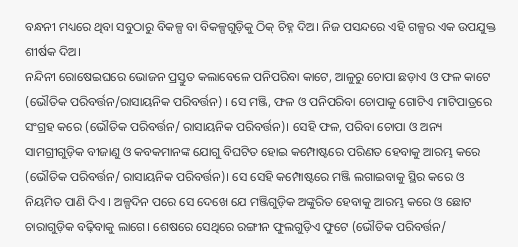ବନ୍ଧନୀ ମଧ୍ୟରେ ଥିବା ସବୁଠାରୁ ବିକଳ୍ପ ବା ବିକଳ୍ପଗୁଡ଼ିକୁ ଠିକ୍ ଚିହ୍ନ ଦିଅ। ନିଜ ପସନ୍ଦରେ ଏହି ଗଳ୍ପର ଏକ ଉପଯୁକ୍ତ ଶୀର୍ଷକ ଦିଅ।
ନନ୍ଦିନୀ ରୋଷେଇଘରେ ଭୋଜନ ପ୍ରସ୍ତୁତ କଲାବେଳେ ପନିପରିବା କାଟେ, ଆଳୁରୁ ଚୋପା ଛଡ଼ାଏ ଓ ଫଳ କାଟେ (ଭୌତିକ ପରିବର୍ତ୍ତନ/ରାସାୟନିକ ପରିବର୍ତ୍ତନ) । ସେ ମଞ୍ଜି, ଫଳ ଓ ପନିପରିବା ଚୋପାକୁ ଗୋଟିଏ ମାଟିପାତ୍ରରେ ସଂଗ୍ରହ କରେ (ଭୌତିକ ପରିବର୍ତ୍ତନ/ ରାସାୟନିକ ପରିବର୍ତ୍ତନ)। ସେହି ଫଳ, ପରିବା ଚୋପା ଓ ଅନ୍ୟ ସାମଗ୍ରୀଗୁଡ଼ିକ ବୀଜାଣୁ ଓ କବକମାନଙ୍କ ଯୋଗୁ ବିଘଟିତ ହୋଇ କମ୍ପୋଷ୍ଟରେ ପରିଣତ ହେବାକୁ ଆରମ୍ଭ କରେ (ଭୌତିକ ପରିବର୍ତ୍ତନ/ ରାସାୟନିକ ପରିବର୍ତ୍ତନ)। ସେ ସେହି କମ୍ପୋଷ୍ଟରେ ମଞ୍ଜି ଲଗାଇବାକୁ ସ୍ଥିର କରେ ଓ ନିୟମିତ ପାଣି ଦିଏ । ଅଳ୍ପଦିନ ପରେ ସେ ଦେଖେ ଯେ ମଞ୍ଜିଗୁଡ଼ିକ ଅଙ୍କୁରିତ ହେବାକୁ ଆରମ୍ଭ କରେ ଓ ଛୋଟ ଚାରାଗୁଡ଼ିକ ବଢ଼ିବାକୁ ଲାଗେ। ଶେଷରେ ସେଥିରେ ରଙ୍ଗୀନ ଫୁଲଗୁଡ଼ିଏ ଫୁଟେ (ଭୌତିକ ପରିବର୍ତ୍ତନ/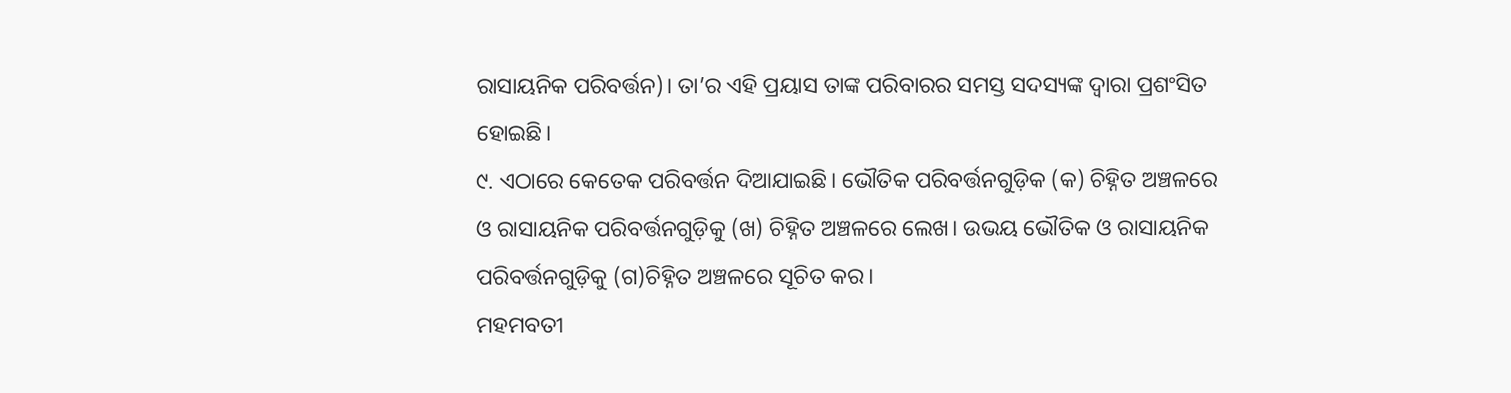ରାସାୟନିକ ପରିବର୍ତ୍ତନ)। ତା’ର ଏହି ପ୍ରୟାସ ତାଙ୍କ ପରିବାରର ସମସ୍ତ ସଦସ୍ୟଙ୍କ ଦ୍ବାରା ପ୍ରଶଂସିତ ହୋଇଛି।
୯. ଏଠାରେ କେତେକ ପରିବର୍ତ୍ତନ ଦିଆଯାଇଛି। ଭୌତିକ ପରିବର୍ତ୍ତନଗୁଡ଼ିକ (କ) ଚିହ୍ନିତ ଅଞ୍ଚଳରେ ଓ ରାସାୟନିକ ପରିବର୍ତ୍ତନଗୁଡ଼ିକୁ (ଖ) ଚିହ୍ନିତ ଅଞ୍ଚଳରେ ଲେଖ। ଉଭୟ ଭୌତିକ ଓ ରାସାୟନିକ ପରିବର୍ତ୍ତନଗୁଡ଼ିକୁ (ଗ)ଚିହ୍ନିତ ଅଞ୍ଚଳରେ ସୂଚିତ କର।
ମହମବତୀ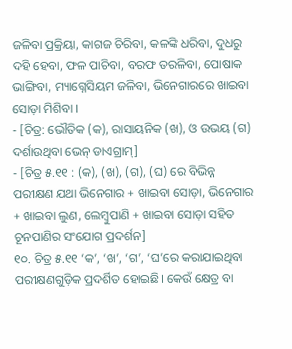ଜଳିବା ପ୍ରକ୍ରିୟା, କାଗଜ ଚିରିବା, କଳଙ୍କି ଧରିବା, ଦୁଧରୁ ଦହି ହେବା, ଫଳ ପାଚିବା, ବରଫ ତରଳିବା, ପୋଷାକ ଭାଙ୍ଗିବା, ମ୍ୟାଗ୍ନେସିୟମ ଜଳିବା, ଭିନେଗାରରେ ଖାଇବା ସୋଡ଼ା ମିଶିବା ।
- [ଚିତ୍ର: ଭୌତିକ (କ), ରାସାୟନିକ (ଖ), ଓ ଉଭୟ (ଗ) ଦର୍ଶାଉଥିବା ଭେନ୍ ଡାଏଗ୍ରାମ୍]
- [ଚିତ୍ର ୫.୧୧ : (କ), (ଖ), (ଗ), (ଘ) ରେ ବିଭିନ୍ନ ପରୀକ୍ଷଣ ଯଥା ଭିନେଗାର + ଖାଇବା ସୋଡ଼ା, ଭିନେଗାର + ଖାଇବା ଲୁଣ, ଲେମ୍ବୁପାଣି + ଖାଇବା ସୋଡ଼ା ସହିତ ଚୂନପାଣିର ସଂଯୋଗ ପ୍ରଦର୍ଶନ]
୧୦. ଚିତ୍ର ୫.୧୧ ‘କ’, ‘ଖ’, ‘ଗ’, ‘ଘ’ରେ କରାଯାଇଥିବା ପରୀକ୍ଷଣଗୁଡ଼ିକ ପ୍ରଦର୍ଶିତ ହୋଇଛି। କେଉଁ କ୍ଷେତ୍ର ବା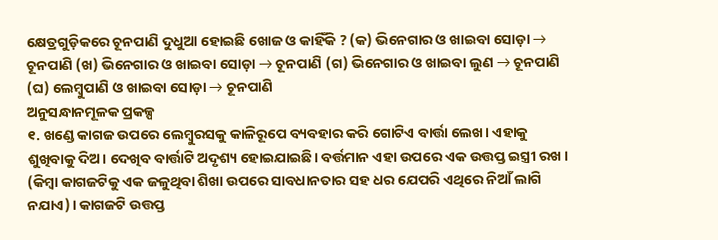କ୍ଷେତ୍ରଗୁଡ଼ିକରେ ଚୂନପାଣି ଦୁଧୁଆ ହୋଇଛି ଖୋଜ ଓ କାହିଁକି ? (କ) ଭିନେଗାର ଓ ଖାଇବା ସୋଡ଼ା → ଚୂନପାଣି (ଖ) ଭିନେଗାର ଓ ଖାଇବା ସୋଡ଼ା → ଚୂନପାଣି (ଗ) ଭିନେଗାର ଓ ଖାଇବା ଲୁଣ → ଚୂନପାଣି (ଘ) ଲେମ୍ବୁପାଣି ଓ ଖାଇବା ସୋଡ଼ା → ଚୂନପାଣି
ଅନୁସନ୍ଧାନମୂଳକ ପ୍ରକଳ୍ପ
୧. ଖଣ୍ଡେ କାଗଜ ଉପରେ ଲେମ୍ବୁରସକୁ କାଳିରୂପେ ବ୍ୟବହାର କରି ଗୋଟିଏ ବାର୍ତ୍ତା ଲେଖ। ଏହାକୁ ଶୁଖିବାକୁ ଦିଅ। ଦେଖିବ ବାର୍ତ୍ତାଟି ଅଦୃଶ୍ୟ ହୋଇଯାଇଛି। ବର୍ତ୍ତମାନ ଏହା ଉପରେ ଏକ ଉତ୍ତପ୍ତ ଇସ୍ତ୍ରୀ ରଖ । (କିମ୍ବା କାଗଜଟିକୁ ଏକ ଜଳୁଥିବା ଶିଖା ଉପରେ ସାବଧାନତାର ସହ ଧର ଯେପରି ଏଥିରେ ନିଆଁ ଲାଗି ନଯାଏ)। କାଗଜଟି ଉତ୍ତପ୍ତ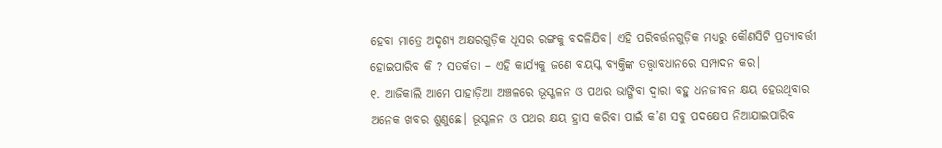ହେବା ମାତ୍ରେ ଅଦୃଶ୍ୟ ଅକ୍ଷରଗୁଡ଼ିକ ଧୂସର ରଙ୍ଗକୁ ବଦଳିଯିବ। ଏହି ପରିବର୍ତ୍ତନଗୁଡ଼ିକ ମଧ୍ୟରୁ କୌଣସିଟି ପ୍ରତ୍ୟାବର୍ତ୍ତୀ ହୋଇପାରିବ କି ? ସତର୍କତା – ଏହି କାର୍ଯ୍ୟକୁ ଜଣେ ବୟସ୍କ ବ୍ୟକ୍ତିଙ୍କ ତତ୍ତ୍ୱାବଧାନରେ ସମ୍ପାଦନ କର।
୧. ଆଜିକାଲି ଆମେ ପାହାଡ଼ିଆ ଅଞ୍ଚଳରେ ଭୂସ୍ଖଳନ ଓ ପଥର ଭାଙ୍ଗିବା ଦ୍ବାରା ବହୁ ଧନଜୀବନ କ୍ଷୟ ହେଉଥିବାର ଅନେକ ଖବର ଶୁଣୁଛେ। ଭୂସ୍ଖଳନ ଓ ପଥର କ୍ଷୟ ହ୍ରାସ କରିବା ପାଇଁ କ’ଣ ସବୁ ପଦକ୍ଷେପ ନିଆଯାଇପାରିବ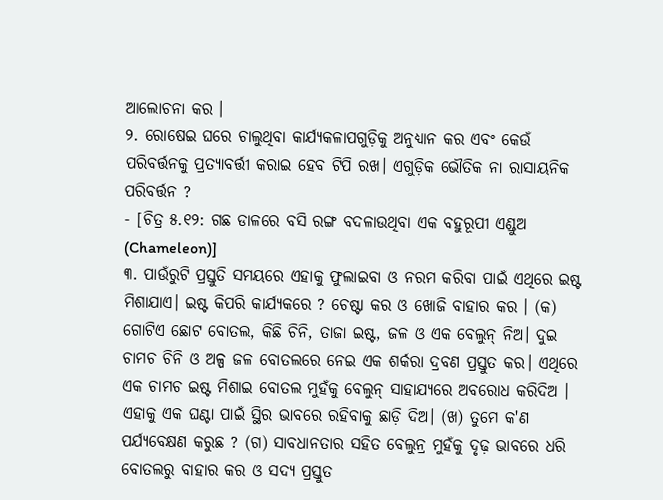ଆଲୋଚନା କର ।
୨. ରୋଷେଇ ଘରେ ଚାଲୁଥିବା କାର୍ଯ୍ୟକଳାପଗୁଡ଼ିକୁ ଅନୁଧ୍ୟାନ କର ଏବଂ କେଉଁ ପରିବର୍ତ୍ତନକୁ ପ୍ରତ୍ୟାବର୍ତ୍ତୀ କରାଇ ହେବ ଟିପି ରଖ। ଏଗୁଡ଼ିକ ଭୌତିକ ନା ରାସାୟନିକ ପରିବର୍ତ୍ତନ ?
- [ଚିତ୍ର ୫.୧୨: ଗଛ ଡାଳରେ ବସି ରଙ୍ଗ ବଦଳାଉଥିବା ଏକ ବହୁରୂପୀ ଏଣ୍ଡୁଅ (Chameleon)]
୩. ପାଉଁରୁଟି ପ୍ରସ୍ତୁତି ସମୟରେ ଏହାକୁ ଫୁଲାଇବା ଓ ନରମ କରିବା ପାଇଁ ଏଥିରେ ଇଷ୍ଟ ମିଶାଯାଏ। ଇଷ୍ଟ କିପରି କାର୍ଯ୍ୟକରେ ? ଚେଷ୍ଟା କର ଓ ଖୋଜି ବାହାର କର । (କ) ଗୋଟିଏ ଛୋଟ ବୋତଲ, କିଛି ଚିନି, ତାଜା ଇଷ୍ଟ, ଜଳ ଓ ଏକ ବେଲୁନ୍ ନିଅ। ଦୁଇ ଚାମଚ ଚିନି ଓ ଅଳ୍ପ ଜଳ ବୋତଲରେ ନେଇ ଏକ ଶର୍କରା ଦ୍ରବଣ ପ୍ରସ୍ତୁତ କର। ଏଥିରେ ଏକ ଚାମଚ ଇଷ୍ଟ ମିଶାଇ ବୋତଲ ମୁହଁକୁ ବେଲୁନ୍ ସାହାଯ୍ୟରେ ଅବରୋଧ କରିଦିଅ । ଏହାକୁ ଏକ ଘଣ୍ଟା ପାଇଁ ସ୍ଥିର ଭାବରେ ରହିବାକୁ ଛାଡ଼ି ଦିଅ। (ଖ) ତୁମେ କ'ଣ ପର୍ଯ୍ୟବେକ୍ଷଣ କରୁଛ ? (ଗ) ସାବଧାନତାର ସହିତ ବେଲୁନ୍ର ମୁହଁକୁ ଦୃଢ଼ ଭାବରେ ଧରି ବୋତଲରୁ ବାହାର କର ଓ ସଦ୍ୟ ପ୍ରସ୍ତୁତ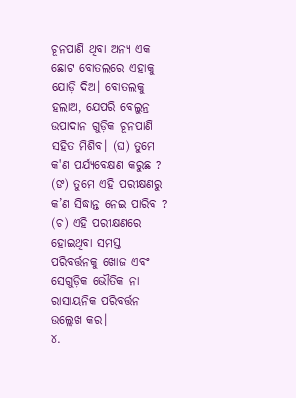ଚୂନପାଣି ଥିବା ଅନ୍ୟ ଏକ ଛୋଟ ବୋତଲରେ ଏହାକୁ ଯୋଡ଼ି ଦିଅ। ବୋତଲକୁ ହଲାଅ, ଯେପରି ବେଲୁନ୍ର ଉପାଦାନ ଗୁଡ଼ିକ ଚୂନପାଣି ସହିତ ମିଶିବ। (ଘ) ତୁମେ କ'ଣ ପର୍ଯ୍ୟବେକ୍ଷଣ କରୁଛ ? (ଙ) ତୁମେ ଏହି ପରୀକ୍ଷଣରୁ କ’ଣ ସିଦ୍ଧାନ୍ତ ନେଇ ପାରିବ ? (ଚ) ଏହି ପରୀକ୍ଷଣରେ ହୋଇଥିବା ସମସ୍ତ ପରିବର୍ତ୍ତନକୁ ଖୋଜ ଏବଂ ସେଗୁଡ଼ିକ ଭୌତିକ ନା ରାସାୟନିକ ପରିବର୍ତ୍ତନ ଉଲ୍ଲେଖ କର।
୪.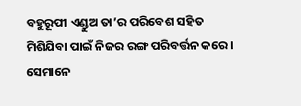ବହୁରୂପୀ ଏଣ୍ଡୁଅ ତା’ର ପରିବେଶ ସହିତ ମିଶିଯିବା ପାଇଁ ନିଜର ରଙ୍ଗ ପରିବର୍ତ୍ତନ କରେ। ସେମାନେ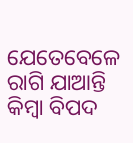ଯେତେବେଳେ ରାଗି ଯାଆନ୍ତି କିମ୍ବା ବିପଦ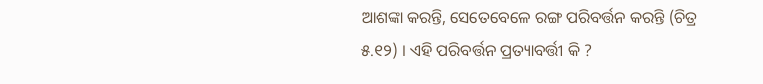ଆଶଙ୍କା କରନ୍ତି, ସେତେବେଳେ ରଙ୍ଗ ପରିବର୍ତ୍ତନ କରନ୍ତି (ଚିତ୍ର ୫.୧୨) । ଏହି ପରିବର୍ତ୍ତନ ପ୍ରତ୍ୟାବର୍ତ୍ତୀ କି ?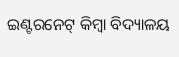ଇଣ୍ଟରନେଟ୍ କିମ୍ବା ବିଦ୍ୟାଳୟ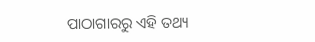ପାଠାଗାରରୁ ଏହି ତଥ୍ୟ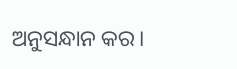ଅନୁସନ୍ଧାନ କର।